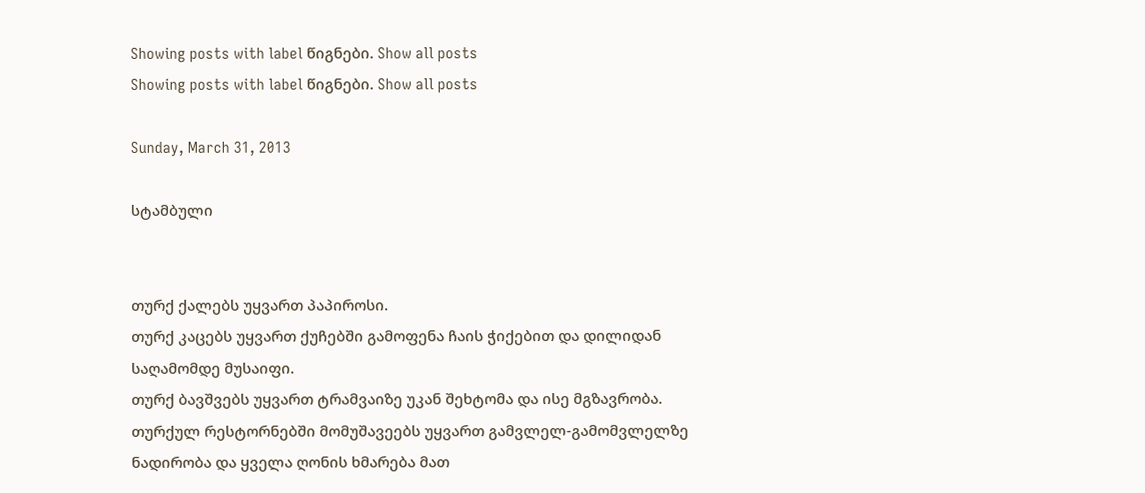Showing posts with label წიგნები. Show all posts
Showing posts with label წიგნები. Show all posts

Sunday, March 31, 2013

სტამბული


თურქ ქალებს უყვართ პაპიროსი.
თურქ კაცებს უყვართ ქუჩებში გამოფენა ჩაის ჭიქებით და დილიდან საღამომდე მუსაიფი.
თურქ ბავშვებს უყვართ ტრამვაიზე უკან შეხტომა და ისე მგზავრობა.
თურქულ რესტორნებში მომუშავეებს უყვართ გამვლელ-გამომვლელზე ნადირობა და ყველა ღონის ხმარება მათ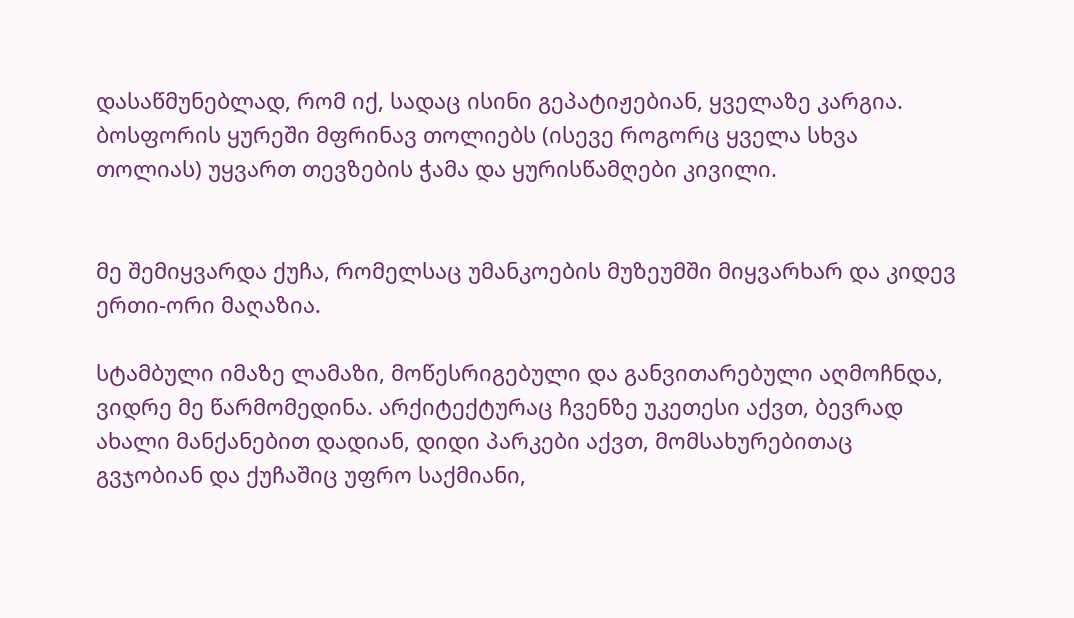დასაწმუნებლად, რომ იქ, სადაც ისინი გეპატიჟებიან, ყველაზე კარგია.
ბოსფორის ყურეში მფრინავ თოლიებს (ისევე როგორც ყველა სხვა თოლიას) უყვართ თევზების ჭამა და ყურისწამღები კივილი.


მე შემიყვარდა ქუჩა, რომელსაც უმანკოების მუზეუმში მიყვარხარ და კიდევ ერთი-ორი მაღაზია.

სტამბული იმაზე ლამაზი, მოწესრიგებული და განვითარებული აღმოჩნდა, ვიდრე მე წარმომედინა. არქიტექტურაც ჩვენზე უკეთესი აქვთ, ბევრად ახალი მანქანებით დადიან, დიდი პარკები აქვთ, მომსახურებითაც გვჯობიან და ქუჩაშიც უფრო საქმიანი,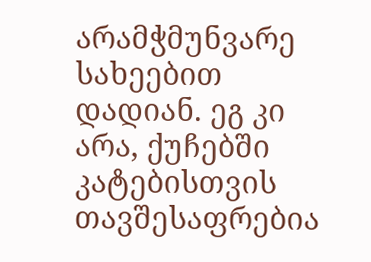არამჭმუნვარე სახეებით დადიან. ეგ კი არა, ქუჩებში კატებისთვის თავშესაფრებია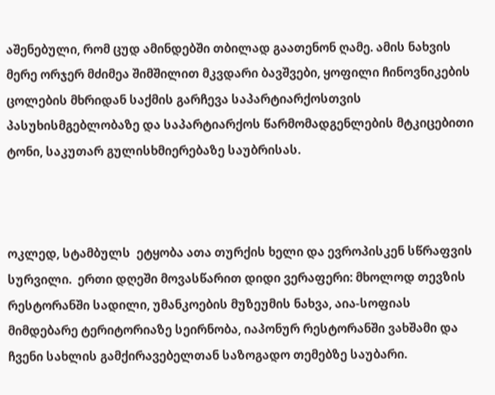აშენებული, რომ ცუდ ამინდებში თბილად გაათენონ ღამე. ამის ნახვის მერე ორჯერ მძიმეა შიმშილით მკვდარი ბავშვები, ყოფილი ჩინოვნიკების ცოლების მხრიდან საქმის გარჩევა საპარტიარქოსთვის პასუხისმგებლობაზე და საპარტიარქოს წარმომადგენლების მტკიცებითი ტონი, საკუთარ გულისხმიერებაზე საუბრისას.



ოკლედ, სტამბულს  ეტყობა ათა თურქის ხელი და ევროპისკენ სწრაფვის სურვილი.  ერთი დღეში მოვასწარით დიდი ვერაფერი: მხოლოდ თევზის რესტორანში სადილი, უმანკოების მუზეუმის ნახვა, აია-სოფიას მიმდებარე ტერიტორიაზე სეირნობა, იაპონურ რესტორანში ვახშამი და ჩვენი სახლის გამქირავებელთან საზოგადო თემებზე საუბარი.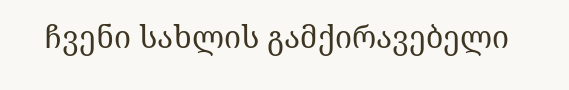ჩვენი სახლის გამქირავებელი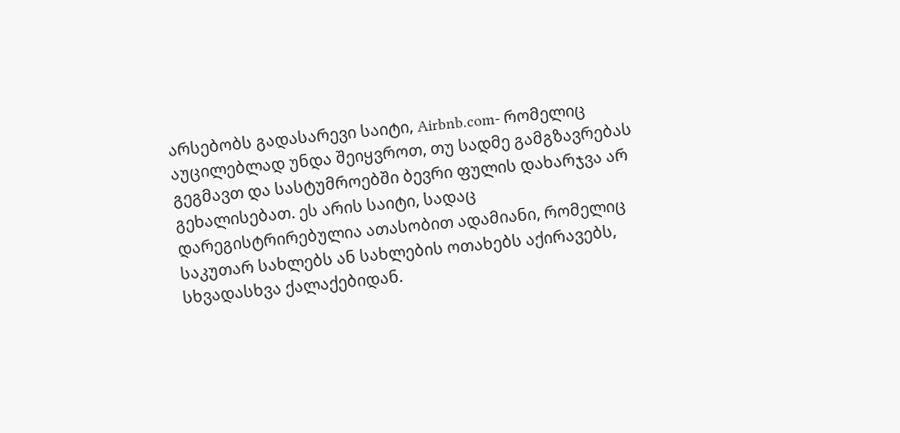არსებობს გადასარევი საიტი, Airbnb.com- რომელიც აუცილებლად უნდა შეიყვროთ, თუ სადმე გამგზავრებას  გეგმავთ და სასტუმროებში ბევრი ფულის დახარჯვა არ გეხალისებათ. ეს არის საიტი, სადაც დარეგისტრირებულია ათასობით ადამიანი, რომელიც საკუთარ სახლებს ან სახლების ოთახებს აქირავებს,  სხვადასხვა ქალაქებიდან.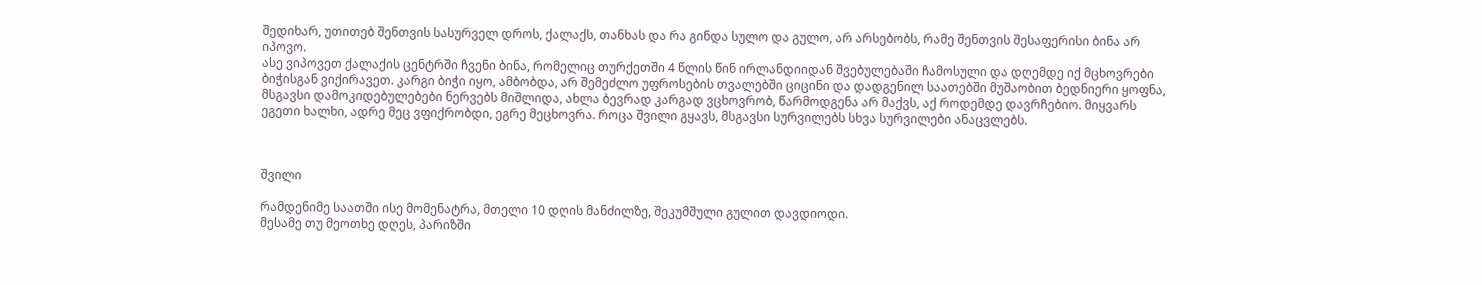შედიხარ, უთითებ შენთვის სასურველ დროს, ქალაქს, თანხას და რა გინდა სულო და გულო, არ არსებობს, რამე შენთვის შესაფერისი ბინა არ იპოვო.
ასე ვიპოვეთ ქალაქის ცენტრში ჩვენი ბინა, რომელიც თურქეთში 4 წლის წინ ირლანდიიდან შვებულებაში ჩამოსული და დღემდე იქ მცხოვრები ბიჭისგან ვიქირავეთ. კარგი ბიჭი იყო, ამბობდა, არ შემეძლო უფროსების თვალებში ციცინი და დადგენილ საათებში მუშაობით ბედნიერი ყოფნა, მსგავსი დამოკიდებულებები ნერვებს მიშლიდა, ახლა ბევრად კარგად ვცხოვრობ, წარმოდგენა არ მაქვს, აქ როდემდე დავრჩებიო. მიყვარს ეგეთი ხალხი, ადრე მეც ვფიქრობდი, ეგრე მეცხოვრა. როცა შვილი გყავს, მსგავსი სურვილებს სხვა სურვილები ანაცვლებს.



შვილი

რამდენიმე საათში ისე მომენატრა, მთელი 10 დღის მანძილზე, შეკუმშული გულით დავდიოდი.
მესამე თუ მეოთხე დღეს, პარიზში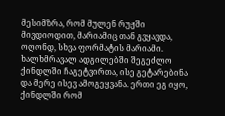მესიმზრა, რომ მულენ რუჟში მივდიოდით, მარიამიც თან გვყავდა, ოღონდ, სხვა ფორმატის მარიამი. ხალხმრავალ ადგილებში შეგეძლო ქინდლში ჩაგეტვირთა, ისე გეტარებინა და მერე ისევ ამოგეყვანა. ერთი ეგ იყო, ქინდლში რომ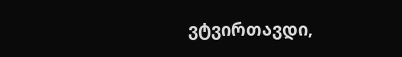ვტვირთავდი,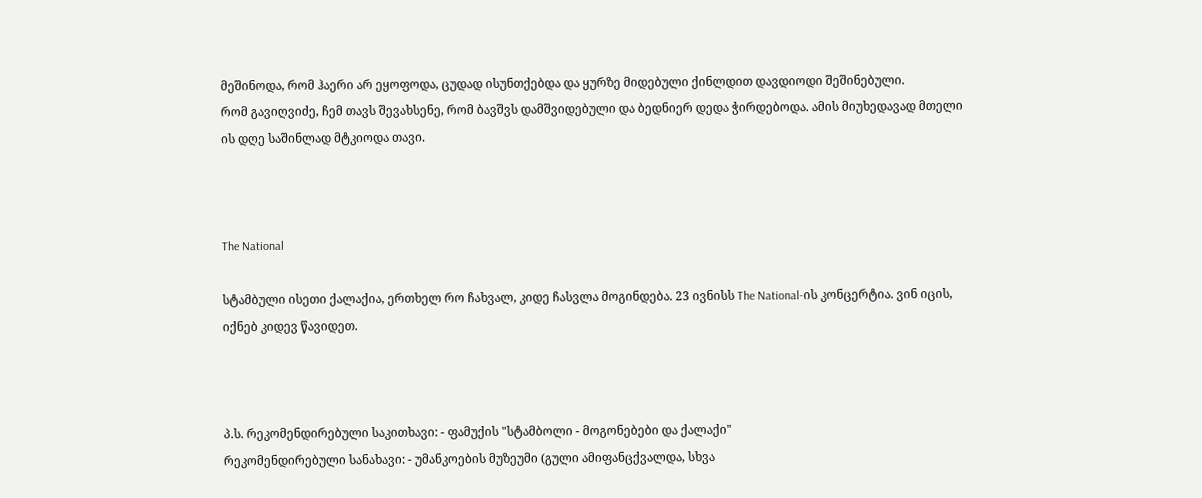მეშინოდა, რომ ჰაერი არ ეყოფოდა, ცუდად ისუნთქებდა და ყურზე მიდებული ქინლდით დავდიოდი შეშინებული.
რომ გავიღვიძე, ჩემ თავს შევახსენე, რომ ბავშვს დამშვიდებული და ბედნიერ დედა ჭირდებოდა. ამის მიუხედავად მთელი ის დღე საშინლად მტკიოდა თავი.



The National

სტამბული ისეთი ქალაქია, ერთხელ რო ჩახვალ, კიდე ჩასვლა მოგინდება. 23 ივნისს The National-ის კონცერტია. ვინ იცის, იქნებ კიდევ წავიდეთ.



პ.ს. რეკომენდირებული საკითხავი: - ფამუქის "სტამბოლი - მოგონებები და ქალაქი"
რეკომენდირებული სანახავი: - უმანკოების მუზეუმი (გული ამიფანცქვალდა, სხვა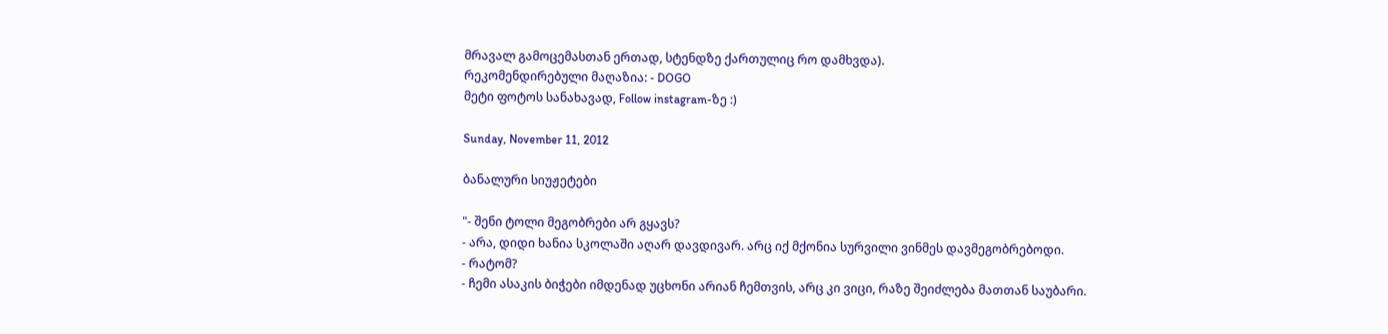მრავალ გამოცემასთან ერთად, სტენდზე ქართულიც რო დამხვდა).
რეკომენდირებული მაღაზია: - DOGO
მეტი ფოტოს სანახავად, Follow instagram-ზე :)

Sunday, November 11, 2012

ბანალური სიუჟეტები

"- შენი ტოლი მეგობრები არ გყავს?
- არა, დიდი ხანია სკოლაში აღარ დავდივარ. არც იქ მქონია სურვილი ვინმეს დავმეგობრებოდი.
- რატომ?
- ჩემი ასაკის ბიჭები იმდენად უცხონი არიან ჩემთვის, არც კი ვიცი, რაზე შეიძლება მათთან საუბარი.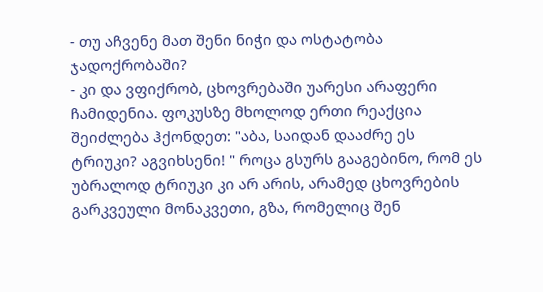- თუ აჩვენე მათ შენი ნიჭი და ოსტატობა ჯადოქრობაში?
- კი და ვფიქრობ, ცხოვრებაში უარესი არაფერი ჩამიდენია. ფოკუსზე მხოლოდ ერთი რეაქცია შეიძლება ჰქონდეთ: "აბა, საიდან დააძრე ეს ტრიუკი? აგვიხსენი! " როცა გსურს გააგებინო, რომ ეს უბრალოდ ტრიუკი კი არ არის, არამედ ცხოვრების გარკვეული მონაკვეთი, გზა, რომელიც შენ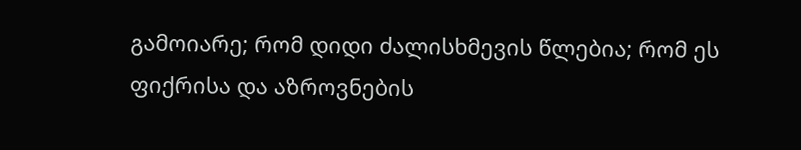გამოიარე; რომ დიდი ძალისხმევის წლებია; რომ ეს ფიქრისა და აზროვნების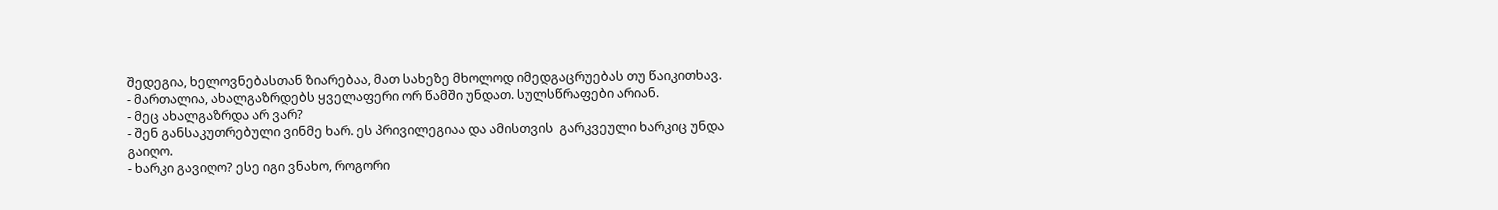შედეგია, ხელოვნებასთან ზიარებაა, მათ სახეზე მხოლოდ იმედგაცრუებას თუ წაიკითხავ.
- მართალია, ახალგაზრდებს ყველაფერი ორ წამში უნდათ. სულსწრაფები არიან.
- მეც ახალგაზრდა არ ვარ?
- შენ განსაკუთრებული ვინმე ხარ. ეს პრივილეგიაა და ამისთვის  გარკვეული ხარკიც უნდა გაიღო.
- ხარკი გავიღო? ესე იგი ვნახო, როგორი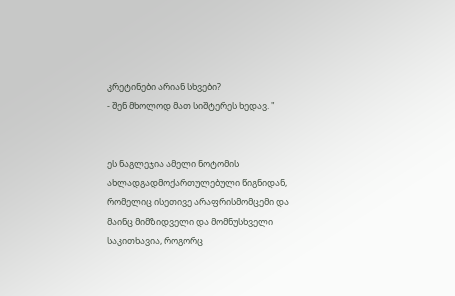კრეტინები არიან სხვები?
- შენ მხოლოდ მათ სიშტერეს ხედავ. "


ეს ნაგლეჯია ამელი ნოტომის ახლადგადმოქართულებული წიგნიდან, რომელიც ისეთივე არაფრისმომცემი და მაინც მიმზიდველი და მომნუსხველი საკითხავია, როგორც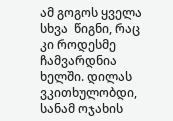ამ გოგოს ყველა სხვა  წიგნი, რაც კი როდესმე ჩამვარდნია ხელში. დილას ვკითხულობდი, სანამ ოჯახის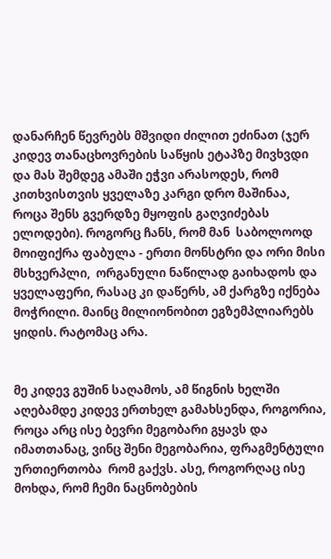დანარჩენ წევრებს მშვიდი ძილით ეძინათ (ჯერ კიდევ თანაცხოვრების საწყის ეტაპზე მივხვდი და მას შემდეგ ამაში ეჭვი არასოდეს, რომ კითხვისთვის ყველაზე კარგი დრო მაშინაა, როცა შენს გვერდზე მყოფის გაღვიძებას ელოდები). როგორც ჩანს, რომ მან  საბოლოოდ მოიფიქრა ფაბულა - ერთი მონსტრი და ორი მისი მსხვერპლი,  ორგანული ნაწილად გაიხადოს და ყველაფერი, რასაც კი დაწერს, ამ ქარგზე იქნება მოჭრილი. მაინც მილიონობით ეგზემპლიარებს ყიდის. რატომაც არა.


მე კიდევ გუშინ საღამოს, ამ წიგნის ხელში აღებამდე კიდევ ერთხელ გამახსენდა, როგორია, როცა არც ისე ბევრი მეგობარი გყავს და იმათთანაც, ვინც შენი მეგობარია, ფრაგმენტული ურთიერთობა  რომ გაქვს. ასე, როგორღაც ისე მოხდა, რომ ჩემი ნაცნობების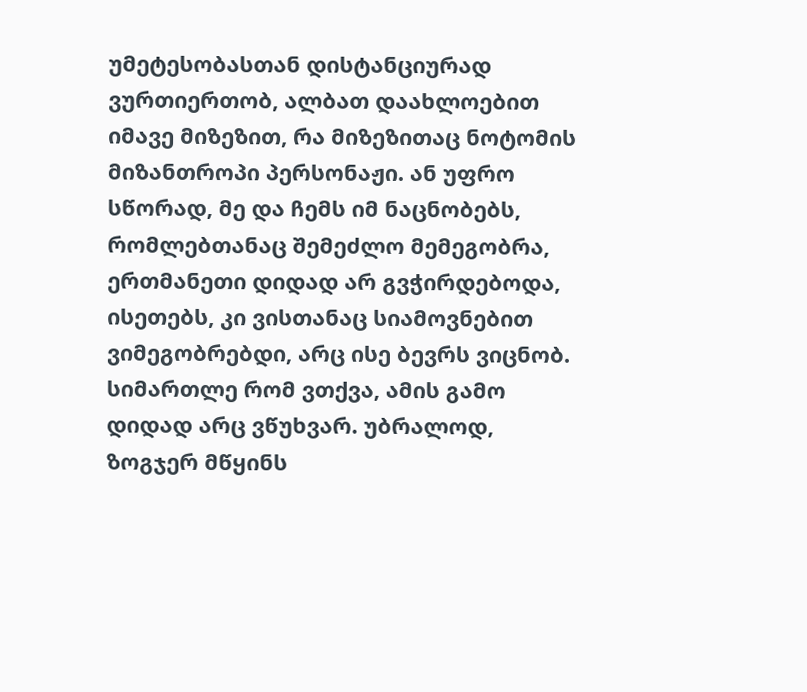უმეტესობასთან დისტანციურად ვურთიერთობ, ალბათ დაახლოებით იმავე მიზეზით, რა მიზეზითაც ნოტომის მიზანთროპი პერსონაჟი. ან უფრო სწორად, მე და ჩემს იმ ნაცნობებს, რომლებთანაც შემეძლო მემეგობრა, ერთმანეთი დიდად არ გვჭირდებოდა, ისეთებს, კი ვისთანაც სიამოვნებით ვიმეგობრებდი, არც ისე ბევრს ვიცნობ. სიმართლე რომ ვთქვა, ამის გამო დიდად არც ვწუხვარ. უბრალოდ, ზოგჯერ მწყინს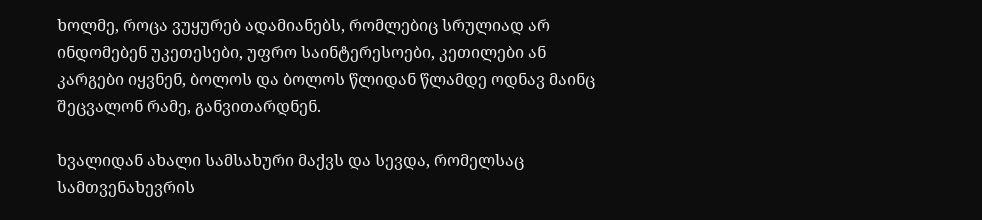ხოლმე, როცა ვუყურებ ადამიანებს, რომლებიც სრულიად არ ინდომებენ უკეთესები, უფრო საინტერესოები, კეთილები ან კარგები იყვნენ, ბოლოს და ბოლოს წლიდან წლამდე ოდნავ მაინც შეცვალონ რამე, განვითარდნენ.

ხვალიდან ახალი სამსახური მაქვს და სევდა, რომელსაც  სამთვენახევრის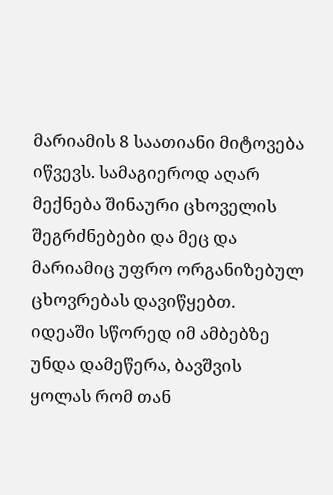მარიამის 8 საათიანი მიტოვება იწვევს. სამაგიეროდ აღარ მექნება შინაური ცხოველის შეგრძნებები და მეც და მარიამიც უფრო ორგანიზებულ ცხოვრებას დავიწყებთ.
იდეაში სწორედ იმ ამბებზე უნდა დამეწერა, ბავშვის ყოლას რომ თან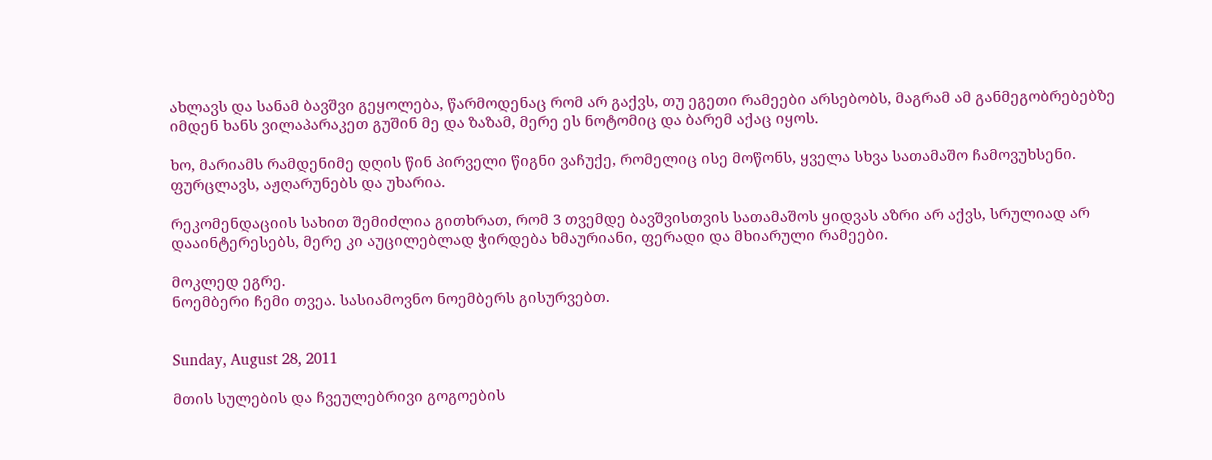ახლავს და სანამ ბავშვი გეყოლება, წარმოდენაც რომ არ გაქვს, თუ ეგეთი რამეები არსებობს, მაგრამ ამ განმეგობრებებზე იმდენ ხანს ვილაპარაკეთ გუშინ მე და ზაზამ, მერე ეს ნოტომიც და ბარემ აქაც იყოს.

ხო, მარიამს რამდენიმე დღის წინ პირველი წიგნი ვაჩუქე, რომელიც ისე მოწონს, ყველა სხვა სათამაშო ჩამოვუხსენი. ფურცლავს, აჟღარუნებს და უხარია.

რეკომენდაციის სახით შემიძლია გითხრათ, რომ 3 თვემდე ბავშვისთვის სათამაშოს ყიდვას აზრი არ აქვს, სრულიად არ დააინტერესებს, მერე კი აუცილებლად ჭირდება ხმაურიანი, ფერადი და მხიარული რამეები.

მოკლედ ეგრე.
ნოემბერი ჩემი თვეა. სასიამოვნო ნოემბერს გისურვებთ.


Sunday, August 28, 2011

მთის სულების და ჩვეულებრივი გოგოების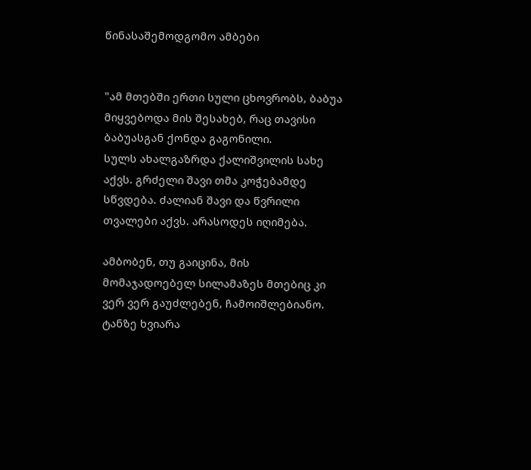წინასაშემოდგომო ამბები


"ამ მთებში ერთი სული ცხოვრობს, ბაბუა მიყვებოდა მის შესახებ, რაც თავისი ბაბუასგან ქონდა გაგონილი.
სულს ახალგაზრდა ქალიშვილის სახე აქვს. გრძელი შავი თმა კოჭებამდე სწვდება. ძალიან შავი და წვრილი თვალები აქვს. არასოდეს იღიმება.

ამბობენ, თუ გაიცინა, მის მომაჯადოებელ სილამაზეს მთებიც კი ვერ ვერ გაუძლებენ, ჩამოიშლებიანო. ტანზე ხვიარა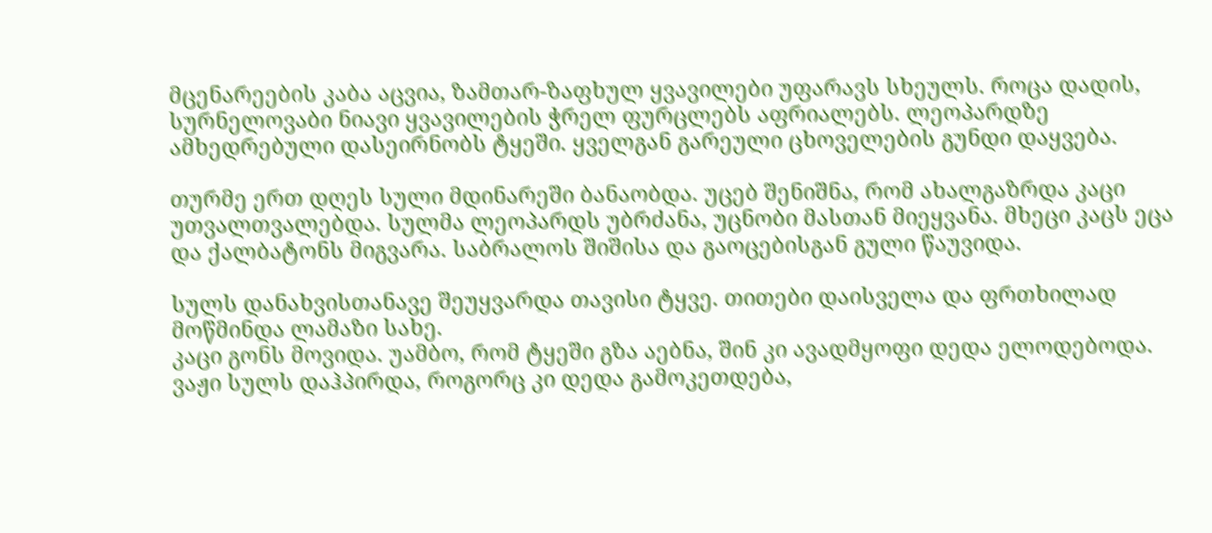მცენარეების კაბა აცვია, ზამთარ-ზაფხულ ყვავილები უფარავს სხეულს. როცა დადის, სურნელოვაბი ნიავი ყვავილების ჭრელ ფურცლებს აფრიალებს. ლეოპარდზე ამხედრებული დასეირნობს ტყეში. ყველგან გარეული ცხოველების გუნდი დაყვება.

თურმე ერთ დღეს სული მდინარეში ბანაობდა. უცებ შენიშნა, რომ ახალგაზრდა კაცი უთვალთვალებდა. სულმა ლეოპარდს უბრძანა, უცნობი მასთან მიეყვანა. მხეცი კაცს ეცა და ქალბატონს მიგვარა. საბრალოს შიშისა და გაოცებისგან გული წაუვიდა.

სულს დანახვისთანავე შეუყვარდა თავისი ტყვე. თითები დაისველა და ფრთხილად მოწმინდა ლამაზი სახე.
კაცი გონს მოვიდა. უამბო, რომ ტყეში გზა აებნა, შინ კი ავადმყოფი დედა ელოდებოდა. ვაჟი სულს დაჰპირდა, როგორც კი დედა გამოკეთდება,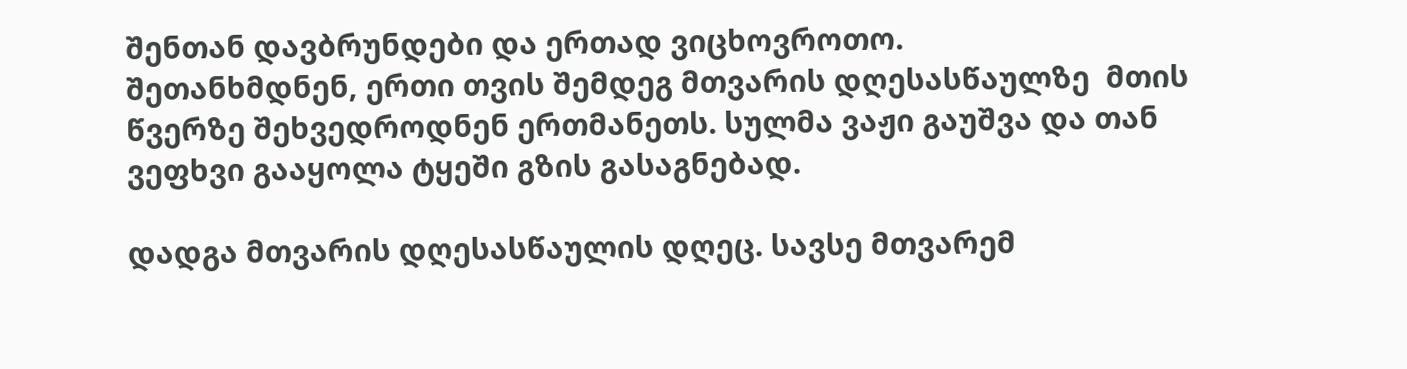შენთან დავბრუნდები და ერთად ვიცხოვროთო.
შეთანხმდნენ, ერთი თვის შემდეგ მთვარის დღესასწაულზე  მთის წვერზე შეხვედროდნენ ერთმანეთს. სულმა ვაჟი გაუშვა და თან ვეფხვი გააყოლა ტყეში გზის გასაგნებად.

დადგა მთვარის დღესასწაულის დღეც. სავსე მთვარემ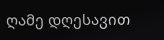ღამე დღესავით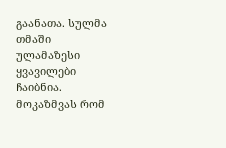გაანათა. სულმა თმაში ულამაზესი ყვავილები ჩაიბნია. მოკაზმვას რომ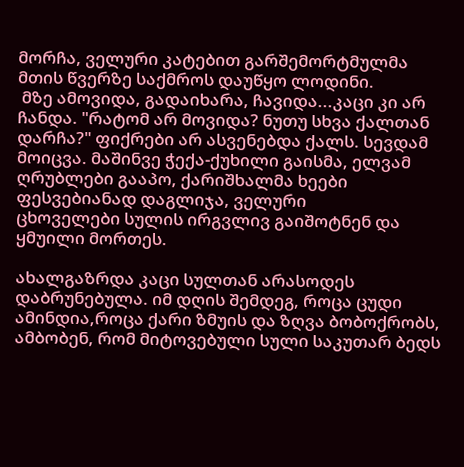მორჩა, ველური კატებით გარშემორტმულმა მთის წვერზე საქმროს დაუწყო ლოდინი.
 მზე ამოვიდა, გადაიხარა, ჩავიდა...კაცი კი არ ჩანდა. "რატომ არ მოვიდა? ნუთუ სხვა ქალთან დარჩა?" ფიქრები არ ასვენებდა ქალს. სევდამ მოიცვა. მაშინვე ჭექა-ქუხილი გაისმა, ელვამ ღრუბლები გააპო, ქარიშხალმა ხეები ფესვებიანად დაგლიჯა, ველური
ცხოველები სულის ირგვლივ გაიშოტნენ და ყმუილი მორთეს.

ახალგაზრდა კაცი სულთან არასოდეს დაბრუნებულა. იმ დღის შემდეგ, როცა ცუდი ამინდია,როცა ქარი ზმუის და ზღვა ბობოქრობს, ამბობენ, რომ მიტოვებული სული საკუთარ ბედს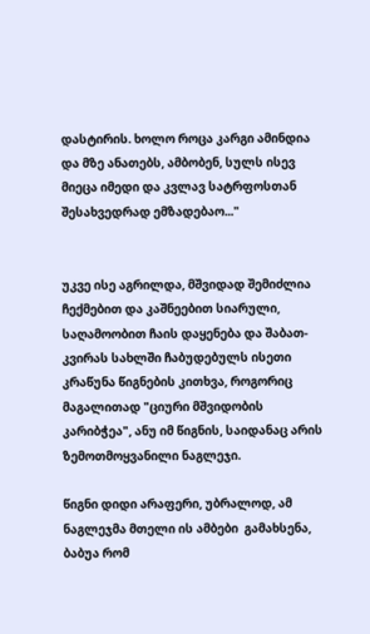დასტირის. ხოლო როცა კარგი ამინდია და მზე ანათებს, ამბობენ, სულს ისევ მიეცა იმედი და კვლავ სატრფოსთან შესახვედრად ემზადებაო..."


უკვე ისე აგრილდა, მშვიდად შემიძლია ჩექმებით და კაშნეებით სიარული, საღამოობით ჩაის დაყენება და შაბათ-კვირას სახლში ჩაბუდებულს ისეთი კრაწუნა წიგნების კითხვა, როგორიც მაგალითად "ციური მშვიდობის კარიბჭეა", ანუ იმ წიგნის, საიდანაც არის  ზემოთმოყვანილი ნაგლეჯი.

წიგნი დიდი არაფერი, უბრალოდ, ამ ნაგლეჯმა მთელი ის ამბები  გამახსენა, ბაბუა რომ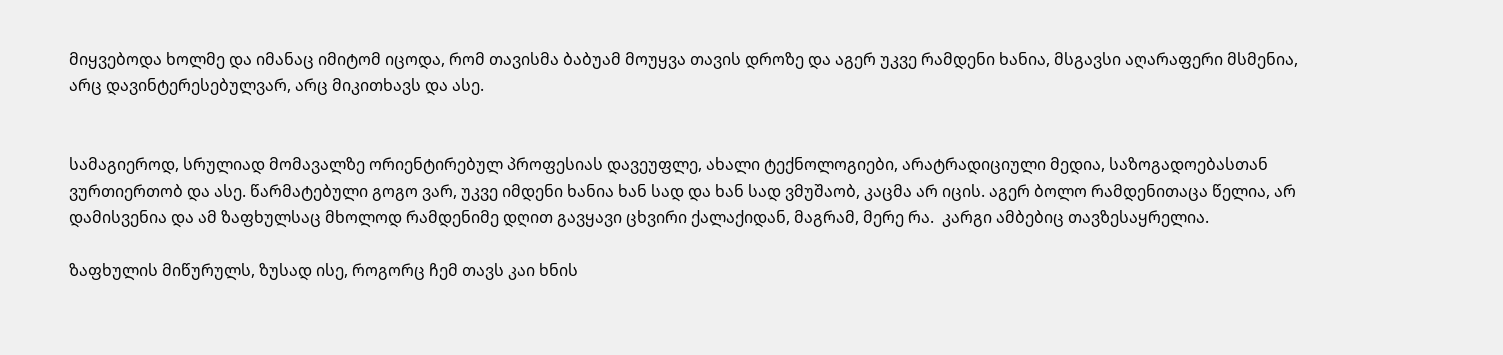მიყვებოდა ხოლმე და იმანაც იმიტომ იცოდა, რომ თავისმა ბაბუამ მოუყვა თავის დროზე და აგერ უკვე რამდენი ხანია, მსგავსი აღარაფერი მსმენია,
არც დავინტერესებულვარ, არც მიკითხავს და ასე.


სამაგიეროდ, სრულიად მომავალზე ორიენტირებულ პროფესიას დავეუფლე, ახალი ტექნოლოგიები, არატრადიციული მედია, საზოგადოებასთან ვურთიერთობ და ასე. წარმატებული გოგო ვარ, უკვე იმდენი ხანია ხან სად და ხან სად ვმუშაობ, კაცმა არ იცის. აგერ ბოლო რამდენითაცა წელია, არ დამისვენია და ამ ზაფხულსაც მხოლოდ რამდენიმე დღით გავყავი ცხვირი ქალაქიდან, მაგრამ, მერე რა.  კარგი ამბებიც თავზესაყრელია.

ზაფხულის მიწურულს, ზუსად ისე, როგორც ჩემ თავს კაი ხნის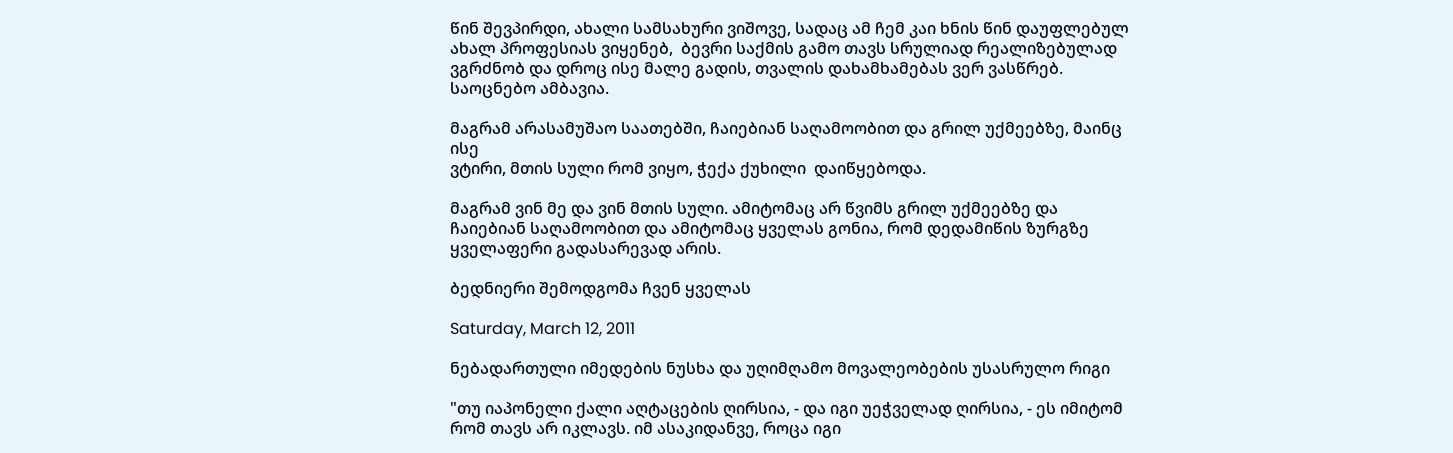წინ შევპირდი, ახალი სამსახური ვიშოვე, სადაც ამ ჩემ კაი ხნის წინ დაუფლებულ ახალ პროფესიას ვიყენებ,  ბევრი საქმის გამო თავს სრულიად რეალიზებულად ვგრძნობ და დროც ისე მალე გადის, თვალის დახამხამებას ვერ ვასწრებ. საოცნებო ამბავია.

მაგრამ არასამუშაო საათებში, ჩაიებიან საღამოობით და გრილ უქმეებზე, მაინც ისე
ვტირი, მთის სული რომ ვიყო, ჭექა ქუხილი  დაიწყებოდა.

მაგრამ ვინ მე და ვინ მთის სული. ამიტომაც არ წვიმს გრილ უქმეებზე და ჩაიებიან საღამოობით და ამიტომაც ყველას გონია, რომ დედამიწის ზურგზე ყველაფერი გადასარევად არის.

ბედნიერი შემოდგომა ჩვენ ყველას

Saturday, March 12, 2011

ნებადართული იმედების ნუსხა და უღიმღამო მოვალეობების უსასრულო რიგი

"თუ იაპონელი ქალი აღტაცების ღირსია, - და იგი უეჭველად ღირსია, - ეს იმიტომ რომ თავს არ იკლავს. იმ ასაკიდანვე, როცა იგი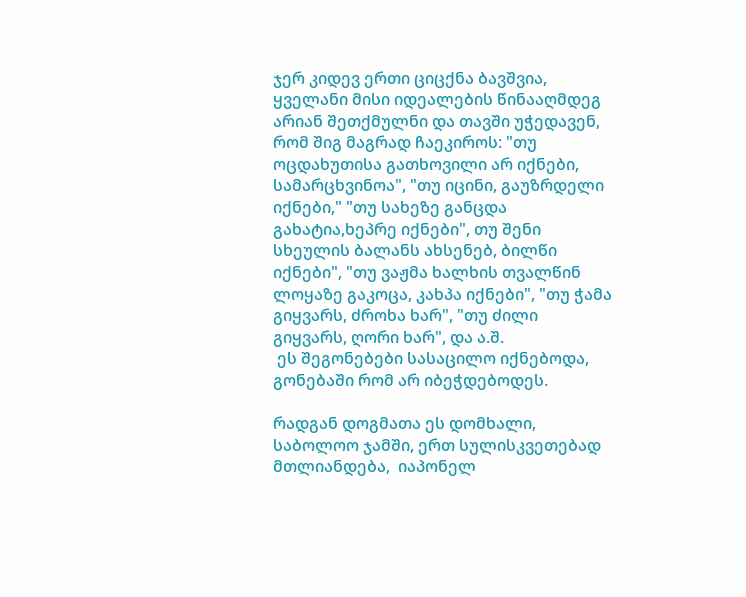ჯერ კიდევ ერთი ციცქნა ბავშვია, ყველანი მისი იდეალების წინააღმდეგ არიან შეთქმულნი და თავში უჭედავენ, რომ შიგ მაგრად ჩაეკიროს: "თუ ოცდახუთისა გათხოვილი არ იქნები, სამარცხვინოა", "თუ იცინი, გაუზრდელი იქნები," "თუ სახეზე განცდა გახატია,ხეპრე იქნები", თუ შენი სხეულის ბალანს ახსენებ, ბილწი იქნები", "თუ ვაჟმა ხალხის თვალწინ ლოყაზე გაკოცა, კახპა იქნები", "თუ ჭამა გიყვარს, ძროხა ხარ", "თუ ძილი გიყვარს, ღორი ხარ", და ა.შ.
 ეს შეგონებები სასაცილო იქნებოდა, გონებაში რომ არ იბეჭდებოდეს.

რადგან დოგმათა ეს დომხალი, საბოლოო ჯამში, ერთ სულისკვეთებად მთლიანდება,  იაპონელ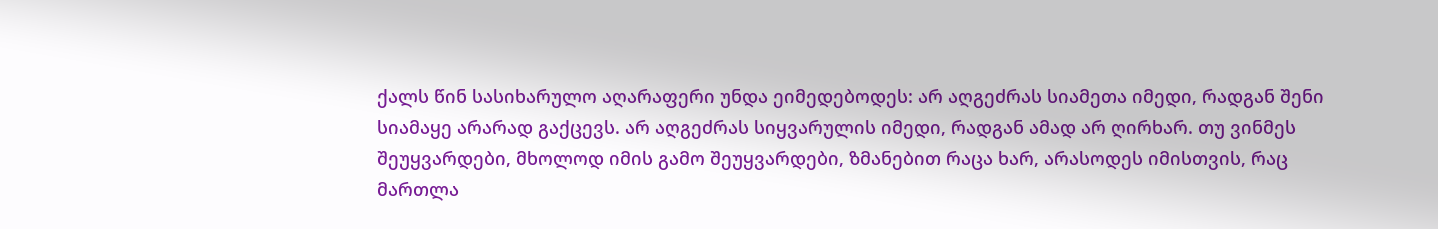ქალს წინ სასიხარულო აღარაფერი უნდა ეიმედებოდეს: არ აღგეძრას სიამეთა იმედი, რადგან შენი სიამაყე არარად გაქცევს. არ აღგეძრას სიყვარულის იმედი, რადგან ამად არ ღირხარ. თუ ვინმეს შეუყვარდები, მხოლოდ იმის გამო შეუყვარდები, ზმანებით რაცა ხარ, არასოდეს იმისთვის, რაც მართლა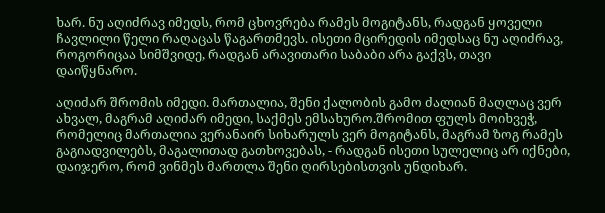ხარ. ნუ აღიძრავ იმედს, რომ ცხოვრება რამეს მოგიტანს, რადგან ყოველი ჩავლილი წელი რაღაცას წაგართმევს. ისეთი მცირედის იმედსაც ნუ აღიძრავ, როგორიცაა სიმშვიდე, რადგან არავითარი საბაბი არა გაქვს, თავი დაიწყნარო.

აღიძარ შრომის იმედი. მართალია, შენი ქალობის გამო ძალიან მაღლაც ვერ ახვალ, მაგრამ აღიძარ იმედი, საქმეს ემსახურო.შრომით ფულს მოიხვეჭ, რომელიც მართალია ვერანაირ სიხარულს ვერ მოგიტანს, მაგრამ ზოგ რამეს გაგიადვილებს, მაგალითად გათხოვებას, - რადგან ისეთი სულელიც არ იქნები, დაიჯერო, რომ ვინმეს მართლა შენი ღირსებისთვის უნდიხარ.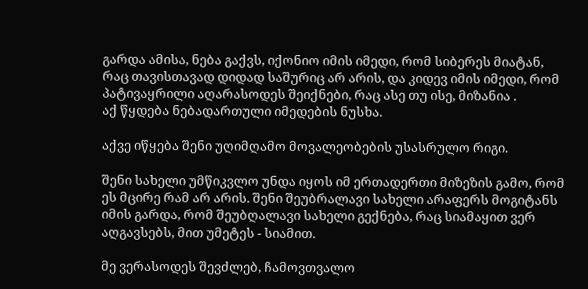გარდა ამისა, ნება გაქვს, იქონიო იმის იმედი, რომ სიბერეს მიატან, რაც თავისთავად დიდად საშურიც არ არის, და კიდევ იმის იმედი, რომ პატივაყრილი აღარასოდეს შეიქნები, რაც ასე თუ ისე, მიზანია .
აქ წყდება ნებადართული იმედების ნუსხა.

აქვე იწყება შენი უღიმღამო მოვალეობების უსასრულო რიგი.

შენი სახელი უმწიკვლო უნდა იყოს იმ ერთადერთი მიზეზის გამო, რომ ეს მცირე რამ არ არის. შენი შეუბრალავი სახელი არაფერს მოგიტანს იმის გარდა, რომ შეუბღალავი სახელი გექნება, რაც სიამაყით ვერ აღგავსებს, მით უმეტეს - სიამით.

მე ვერასოდეს შევძლებ, ჩამოვთვალო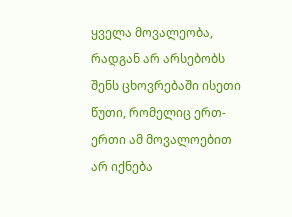ყველა მოვალეობა, რადგან არ არსებობს შენს ცხოვრებაში ისეთი წუთი, რომელიც ერთ-ერთი ამ მოვალოებით არ იქნება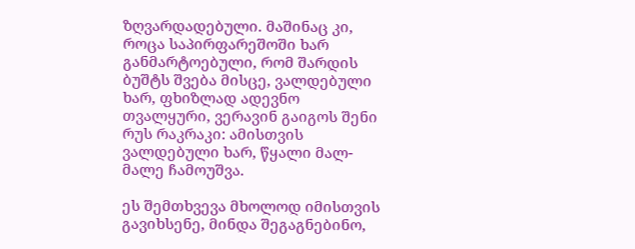ზღვარდადებული. მაშინაც კი, როცა საპირფარეშოში ხარ განმარტოებული, რომ შარდის ბუშტს შვება მისცე, ვალდებული ხარ, ფხიზლად ადევნო თვალყური, ვერავინ გაიგოს შენი რუს რაკრაკი: ამისთვის ვალდებული ხარ, წყალი მალ-მალე ჩამოუშვა.

ეს შემთხვევა მხოლოდ იმისთვის გავიხსენე, მინდა შეგაგნებინო,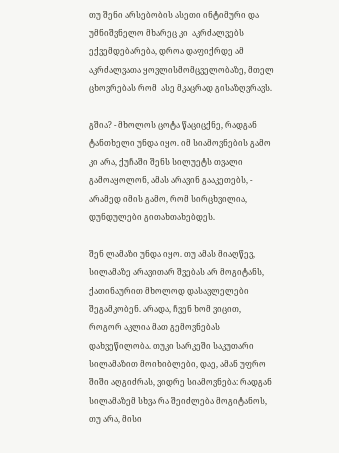თუ შენი არსებობის ასეთი ინტიმური და უმნიშვნელო მხარეც კი  აკრძალვებს ექვემდებარება, დროა დაფიქრდე ამ აკრძალვათა ყოვლისმომცველობაზე, მთელ ცხოვრებას რომ  ასე მკაცრად გისაზღვრავს.

გშია? - მხოლოს ცოტა წაციცქნე, რადგან ტანთხელი უნდა იყო. იმ სიამოვნების გამო კი არა, ქუჩაში შენს სილუეტს თვალი გამოაყოლონ, ამას არავინ გააკეთებს, - არამედ იმის გამო, რომ სირცხვილია, დუნდულები გითახთახებდეს.

შენ ლამაზი უნდა იყო. თუ ამას მიაღწევ, სილამაზე არავითარ შვებას არ მოგიტანს, ქათინაურით მხოლოდ დასავლელები  შეგამკობენ. არადა, ჩვენ ხომ ვიცით, როგორ აკლია მათ გემოვნებას დახვეწილობა. თუკი სარკეში საკუთარი სილამაზით მოიხიბლები, დაე, ამან უფრო შიში აღგიძრას, ვიდრე სიამოვნება: რადგან სილამაზემ სხვა რა შეიძლება მოგიტანოს, თუ არა, მისი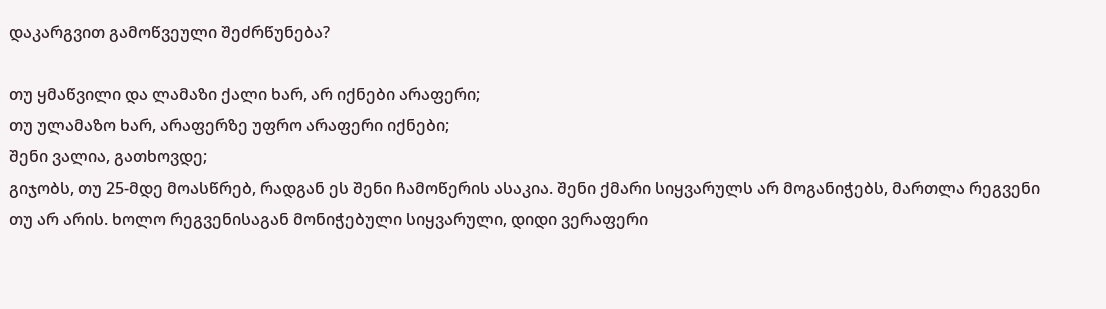დაკარგვით გამოწვეული შეძრწუნება?

თუ ყმაწვილი და ლამაზი ქალი ხარ, არ იქნები არაფერი;
თუ ულამაზო ხარ, არაფერზე უფრო არაფერი იქნები;
შენი ვალია, გათხოვდე;
გიჯობს, თუ 25-მდე მოასწრებ, რადგან ეს შენი ჩამოწერის ასაკია. შენი ქმარი სიყვარულს არ მოგანიჭებს, მართლა რეგვენი თუ არ არის. ხოლო რეგვენისაგან მონიჭებული სიყვარული, დიდი ვერაფერი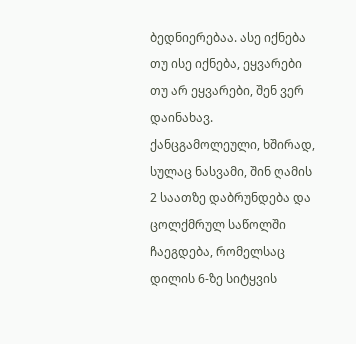ბედნიერებაა. ასე იქნება თუ ისე იქნება, ეყვარები თუ არ ეყვარები, შენ ვერ დაინახავ. ქანცგამოლეული, ხშირად, სულაც ნასვამი, შინ ღამის 2 საათზე დაბრუნდება და ცოლქმრულ საწოლში ჩაეგდება, რომელსაც დილის 6-ზე სიტყვის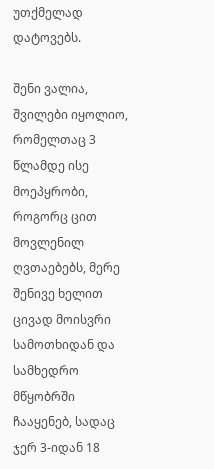უთქმელად დატოვებს.

შენი ვალია, შვილები იყოლიო, რომელთაც 3 წლამდე ისე  მოეპყრობი, როგორც ცით მოვლენილ ღვთაებებს, მერე შენივე ხელით ცივად მოისვრი სამოთხიდან და სამხედრო მწყობრში ჩააყენებ, სადაც ჯერ 3-იდან 18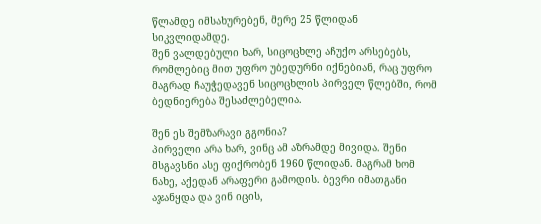წლამდე იმსახურებენ, მერე 25 წლიდან სიკვლიდამდე.
შენ ვალდებული ხარ, სიცოცხლე აჩუქო არსებებს, რომლებიც მით უფრო უბედურნი იქნებიან, რაც უფრო მაგრად ჩაუჭედავენ სიცოცხლის პირველ წლებში, რომ ბედნიერება შესაძლებელია.

შენ ეს შემზარავი გგონია?
პირველი არა ხარ, ვინც ამ აზრამდე მივიდა. შენი მსგავსნი ასე ფიქრობენ 1960 წლიდან. მაგრამ ხომ ნახე, აქედან არაფერი გამოდის. ბევრი იმათგანი აჯანყდა და ვინ იცის,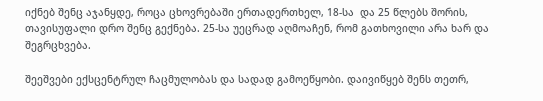იქნებ შენც აჯანყდე, როცა ცხოვრებაში ერთადერთხელ, 18-სა  და 25 წლებს შორის, თავისუფალი დრო შენც გექნება. 25-სა უეცრად აღმოაჩენ, რომ გათხოვილი არა ხარ და შეგრცხვება.

შეეშვები ექსცენტრულ ჩაცმულობას და სადად გამოეწყობი. დაივიწყებ შენს თეთრ,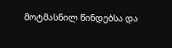მოტმასნილ წინდებსა და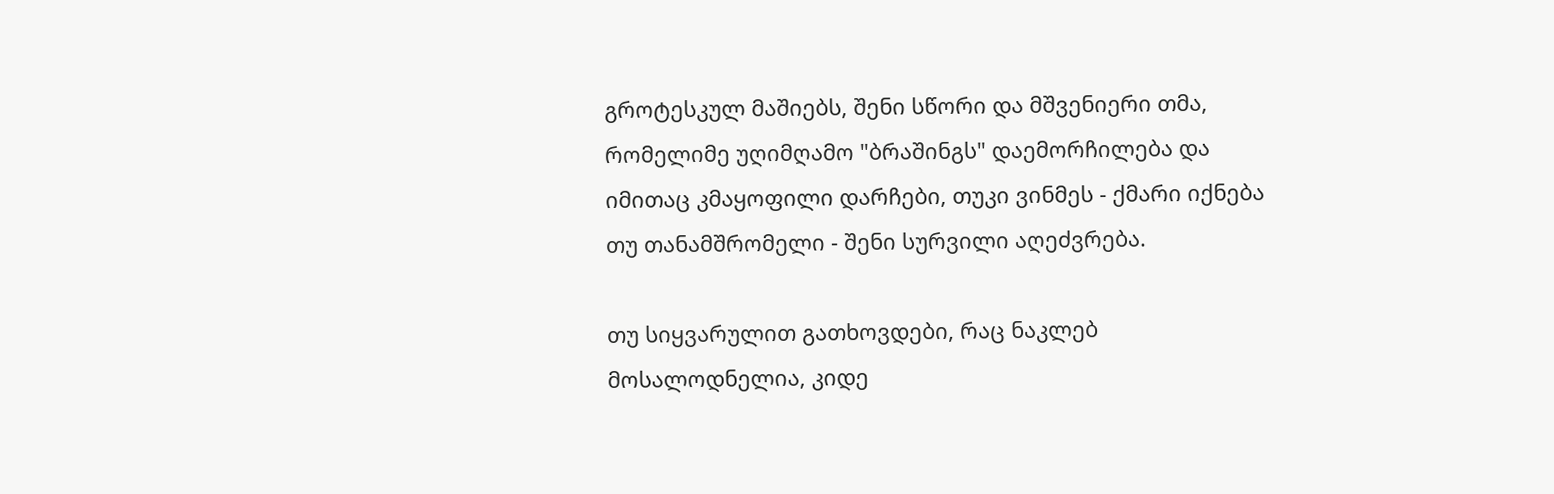გროტესკულ მაშიებს, შენი სწორი და მშვენიერი თმა, რომელიმე უღიმღამო "ბრაშინგს" დაემორჩილება და იმითაც კმაყოფილი დარჩები, თუკი ვინმეს - ქმარი იქნება თუ თანამშრომელი - შენი სურვილი აღეძვრება.

თუ სიყვარულით გათხოვდები, რაც ნაკლებ მოსალოდნელია, კიდე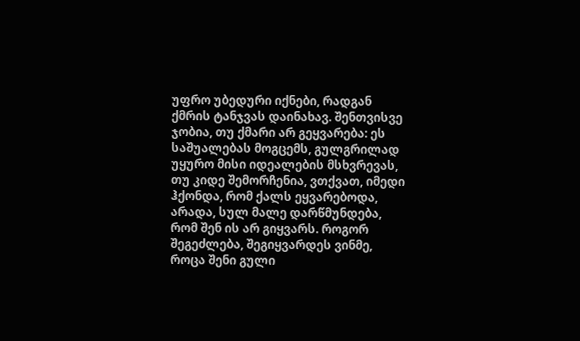უფრო უბედური იქნები, რადგან ქმრის ტანჯვას დაინახავ. შენთვისვე ჯობია, თუ ქმარი არ გეყვარება: ეს საშუალებას მოგცემს, გულგრილად უყურო მისი იდეალების მსხვრევას, თუ კიდე შემორჩენია, ვთქვათ, იმედი ჰქონდა, რომ ქალს ეყვარებოდა, არადა, სულ მალე დარწმუნდება, რომ შენ ის არ გიყვარს. როგორ შეგეძლება, შეგიყვარდეს ვინმე, როცა შენი გული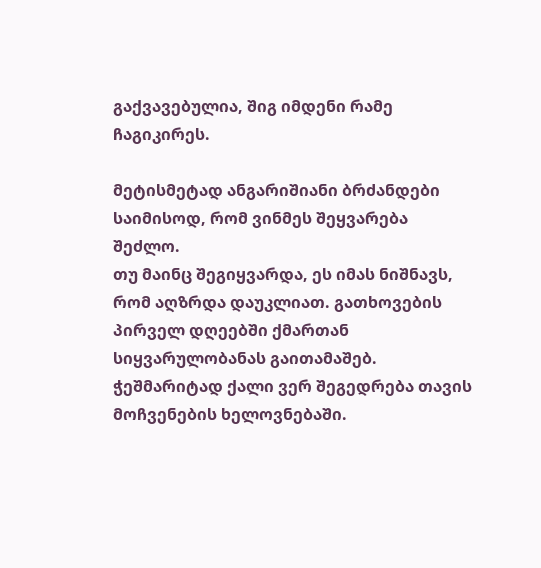გაქვავებულია, შიგ იმდენი რამე ჩაგიკირეს.

მეტისმეტად ანგარიშიანი ბრძანდები საიმისოდ, რომ ვინმეს შეყვარება შეძლო.
თუ მაინც შეგიყვარდა, ეს იმას ნიშნავს, რომ აღზრდა დაუკლიათ. გათხოვების პირველ დღეებში ქმართან სიყვარულობანას გაითამაშებ. ჭეშმარიტად ქალი ვერ შეგედრება თავის მოჩვენების ხელოვნებაში.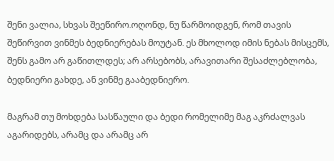შენი ვალია, სხვას შეეწირო.ოღონდ, ნუ წარმოიდგენ, რომ თავის შეწირვით ვინმეს ბედნიერებას მოუტან. ეს მხოლოდ იმის ნებას მისცემს, შენს გამო არ გაწითლდეს; არ არსებობს, არავითარი შესაძლებლობა, ბედნიერი გახდე, ან ვინმე გააბედნიერო.

მაგრამ თუ მოხდება სასწაული და ბედი რომელიმე მაგ აკრძალვას აგარიდებს, არამც და არამც არ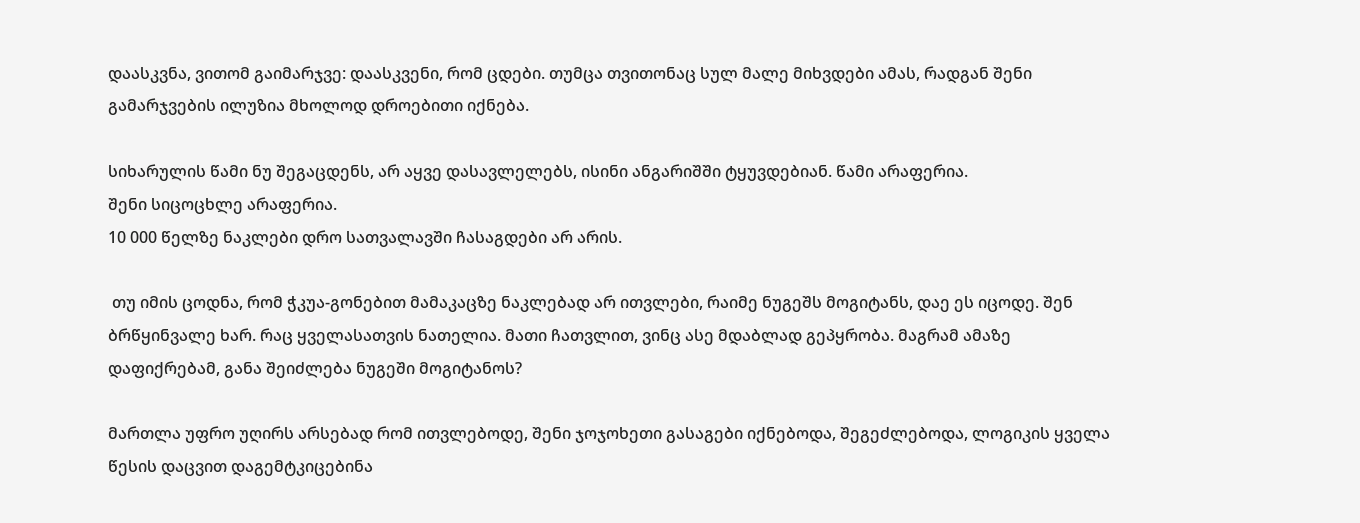დაასკვნა, ვითომ გაიმარჯვე: დაასკვენი, რომ ცდები. თუმცა თვითონაც სულ მალე მიხვდები ამას, რადგან შენი გამარჯვების ილუზია მხოლოდ დროებითი იქნება.

სიხარულის წამი ნუ შეგაცდენს, არ აყვე დასავლელებს, ისინი ანგარიშში ტყუვდებიან. წამი არაფერია.
შენი სიცოცხლე არაფერია.
10 000 წელზე ნაკლები დრო სათვალავში ჩასაგდები არ არის.

 თუ იმის ცოდნა, რომ ჭკუა-გონებით მამაკაცზე ნაკლებად არ ითვლები, რაიმე ნუგეშს მოგიტანს, დაე ეს იცოდე. შენ ბრწყინვალე ხარ. რაც ყველასათვის ნათელია. მათი ჩათვლით, ვინც ასე მდაბლად გეპყრობა. მაგრამ ამაზე დაფიქრებამ, განა შეიძლება ნუგეში მოგიტანოს?

მართლა უფრო უღირს არსებად რომ ითვლებოდე, შენი ჯოჯოხეთი გასაგები იქნებოდა, შეგეძლებოდა, ლოგიკის ყველა წესის დაცვით დაგემტკიცებინა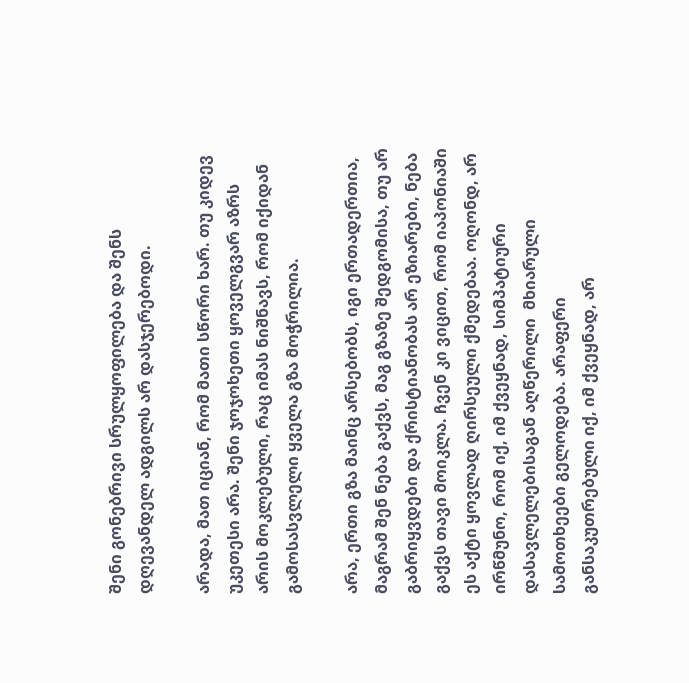შენი გონებრივი სრულყოფილება და შენს დღევანდელ ადგილს არ დასჯერებოდი.

არადა, მათ იციან, რომ მათი სწორი ხარ. თუ კიდევ უკეთესი არა. შენი ჯოჯოხეთი ყოველგვარ აზრს არის მოკლებული, რაც იმას ნიშნავს, რომ იქიდან გამოსასვლელი ყველა გზა მოჭრილია.

არა, ერთი გზა მაინც არსებობს, იგი ერთადერთია, მაგრამ შენ ნება გაქვს, მაგ გზაზე შედგომისა, თუ არ გაბრიყვდები და ქრისტიანობას არ ეზიარები, ნება გაქვს თავი მოიკლა. ჩვენ კი ვიცით, რომ იაპონიაში ეს აქტი ყოვლად ღირსეული ქმედებაა. ოღონდ, არ ირწმუნო, რომ იქ, იმ ქვეყნად, სიმპატიური დასავლელებისაგან აღწერილი  მხიარული სამოთხეები გელოდება. არაფერი განსაკუთრებული იქ, იმ ქვეყნად, არ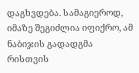დაგხვდება. სამაგიეროდ, იმაზე შეგიძლია იფიქრო, ამ ნაბიჯის გადადგმა რისთვის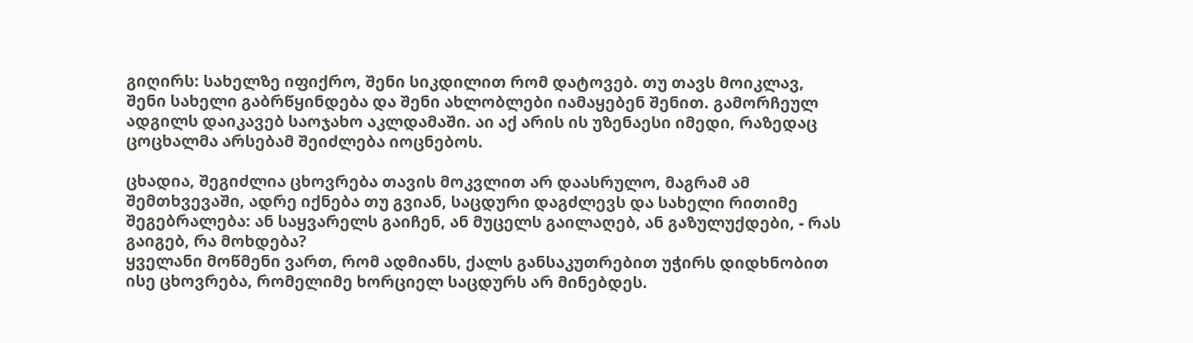გიღირს: სახელზე იფიქრო, შენი სიკდილით რომ დატოვებ. თუ თავს მოიკლავ, შენი სახელი გაბრწყინდება და შენი ახლობლები იამაყებენ შენით. გამორჩეულ ადგილს დაიკავებ საოჯახო აკლდამაში. აი აქ არის ის უზენაესი იმედი, რაზედაც ცოცხალმა არსებამ შეიძლება იოცნებოს.

ცხადია, შეგიძლია ცხოვრება თავის მოკვლით არ დაასრულო, მაგრამ ამ შემთხვევაში, ადრე იქნება თუ გვიან, საცდური დაგძლევს და სახელი რითიმე შეგებრალება: ან საყვარელს გაიჩენ, ან მუცელს გაილაღებ, ან გაზულუქდები, - რას გაიგებ, რა მოხდება?
ყველანი მოწმენი ვართ, რომ ადმიანს, ქალს განსაკუთრებით უჭირს დიდხნობით ისე ცხოვრება, რომელიმე ხორციელ საცდურს არ მინებდეს.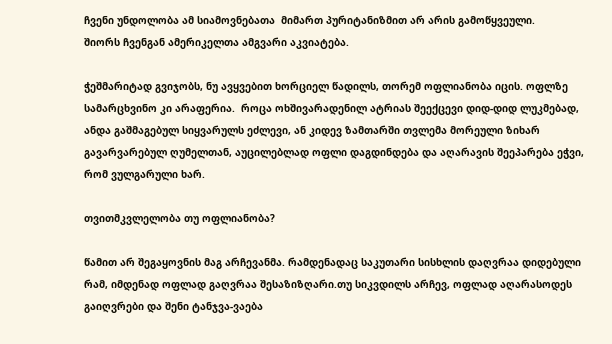ჩვენი უნდოლობა ამ სიამოვნებათა  მიმართ პურიტანიზმით არ არის გამოწყვეული.
შიორს ჩვენგან ამერიკელთა ამგვარი აკვიატება.

ჭეშმარიტად გვიჯობს, ნუ ავყვებით ხორციელ წადილს, თორემ ოფლიანობა იცის. ოფლზე სამარცხვინო კი არაფერია.  როცა ოხშივარადენილ ატრიას შეექცევი დიდ-დიდ ლუკმებად, ანდა გაშმაგებულ სიყვარულს ეძლევი, ან კიდევ ზამთარში თვლემა მორეული ზიხარ გავარვარებულ ღუმელთან, აუცილებლად ოფლი დაგდინდება და აღარავის შეეპარება ეჭვი, რომ ვულგარული ხარ.

თვითმკვლელობა თუ ოფლიანობა?

წამით არ შეგაყოვნის მაგ არჩევანმა. რამდენადაც საკუთარი სისხლის დაღვრაა დიდებული რამ, იმდენად ოფლად გაღვრაა შესაზიზღარი.თუ სიკვდილს არჩევ, ოფლად აღარასოდეს გაიღვრები და შენი ტანჯვა-ვაება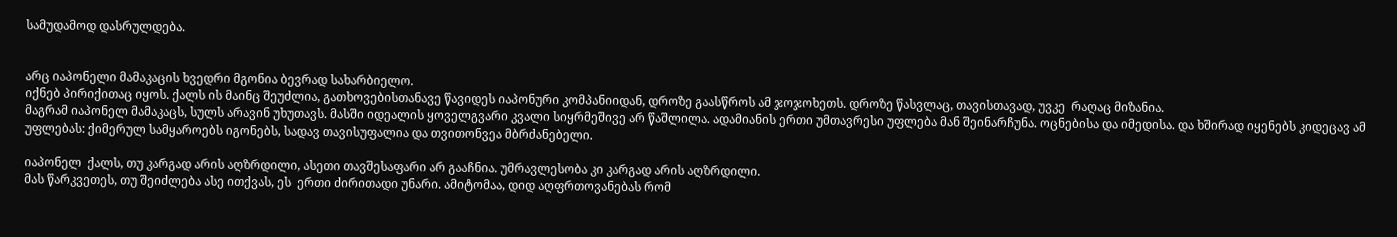სამუდამოდ დასრულდება.


არც იაპონელი მამაკაცის ხვედრი მგონია ბევრად სახარბიელო.
იქნებ პირიქითაც იყოს. ქალს ის მაინც შეუძლია, გათხოვებისთანავე წავიდეს იაპონური კომპანიიდან, დროზე გაასწროს ამ ჯოჯოხეთს. დროზე წასვლაც, თავისთავად, უვკე  რაღაც მიზანია.
მაგრამ იაპონელ მამაკაცს, სულს არავინ უხუთავს. მასში იდეალის ყოველგვარი კვალი სიყრმეშივე არ წაშლილა. ადამიანის ერთი უმთავრესი უფლება მან შეინარჩუნა. ოცნებისა და იმედისა. და ხშირად იყენებს კიდეცავ ამ უფლებას: ქიმერულ სამყაროებს იგონებს, სადავ თავისუფალია და თვითონვეა მბრძანებელი.

იაპონელ  ქალს, თუ კარგად არის აღზრდილი, ასეთი თავშესაფარი არ გააჩნია. უმრავლესობა კი კარგად არის აღზრდილი.
მას წარკვეთეს, თუ შეიძლება ასე ითქვას, ეს  ერთი ძირითადი უნარი. ამიტომაა, დიდ აღფრთოვანებას რომ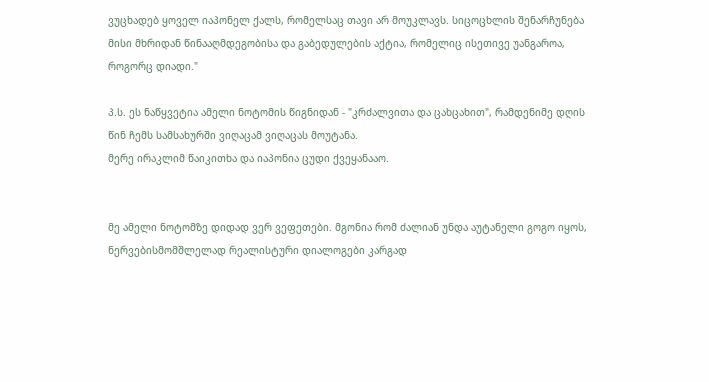ვუცხადებ ყოველ იაპონელ ქალს, რომელსაც თავი არ მოუკლავს. სიცოცხლის შენარჩუნება მისი მხრიდან წინააღმდეგობისა და გაბედულების აქტია, რომელიც ისეთივე უანგაროა, როგორც დიადი."

პ.ს. ეს ნაწყვეტია ამელი ნოტომის წიგნიდან - "კრძალვითა და ცახცახით", რამდენიმე დღის წინ ჩემს სამსახურში ვიღაცამ ვიღაცას მოუტანა.
მერე ირაკლიმ წაიკითხა და იაპონია ცუდი ქვეყანააო.


მე ამელი ნოტომზე დიდად ვერ ვეფეთები. მგონია რომ ძალიან უნდა აუტანელი გოგო იყოს, ნერვებისმომშლელად რეალისტური დიალოგები კარგად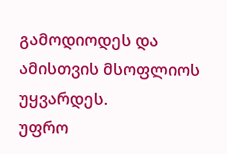გამოდიოდეს და ამისთვის მსოფლიოს უყვარდეს.
უფრო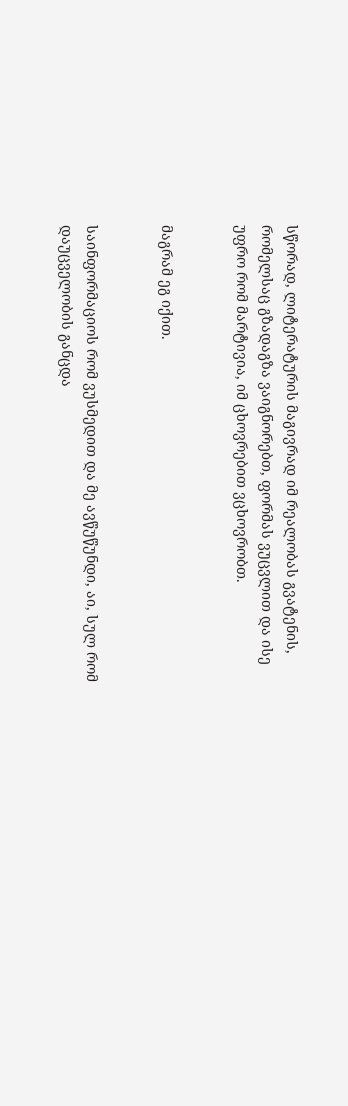სწორად, ლიტერატურის მაგივრად იმ რეალობას გვატენის, რომელსაც გზადაგზა ვაიგნორებთ, ფორმას ვუცვლით და ისე უფრო რომ მარტივია, იმ ცხოვრებით ვცხოვრობთ.


მაგრამ ეგ იქით.


საინფორმაციოს რომ ვუსმედით და მე ავწუწუნდი, აი, სულ რომ დაუცველობის განცდა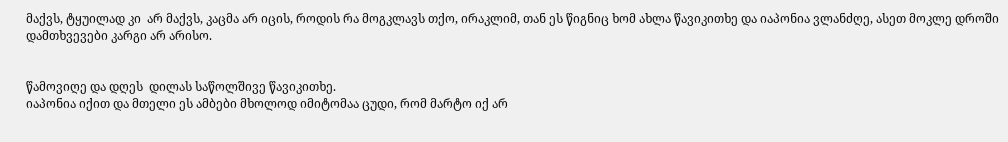მაქვს, ტყუილად კი  არ მაქვს, კაცმა არ იცის, როდის რა მოგკლავს თქო, ირაკლიმ, თან ეს წიგნიც ხომ ახლა წავიკითხე და იაპონია ვლანძღე, ასეთ მოკლე დროში დამთხვევები კარგი არ არისო.


წამოვიღე და დღეს  დილას საწოლშივე წავიკითხე.
იაპონია იქით და მთელი ეს ამბები მხოლოდ იმიტომაა ცუდი, რომ მარტო იქ არ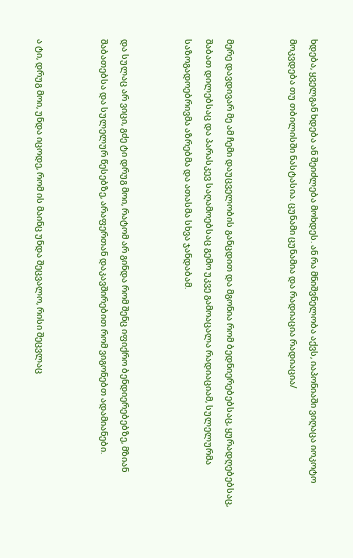ხდება, ყველგან ხდება ან შეიძლება მოხდეს. ან რა მნიშვნელობა აქვს, იაპონიაში ვიღაცა იოკოტო მოკვდება თუ თბილისში ნასტასია. ცუნამი ცუნამია და რადიაცია რადიაცია/


მერე დავდივარ მე ამ ჩემი დაუცველობის განცდით და მგონია რომ ბედნიერებებსაც, ყურადღებებსაც, შაბათ დილებსაც და პარასკევ საღამოებსაც გემო უკვე გამოაცალა რადიაციამ, სულელურმა საზოგადოებრივმა აზრებმა და ათასმა სხვა ჯანდაბამ.


და სულაც არ ვიცი, გძე ტი დრუგ მოი, რატომ არ გინდა რომ შენც იფიქრო ბენდიერებებზე, მზიან შაბათებსა და სულელურ წესებზე, არაფერთან დაკავშირებით რომ ვიგონებთ ადამიანები.


ა ტი, დრუგ მოი, უნდა იცოდე, რომ ის მაინც უნდა შეცვალო, რისი შეცვლაც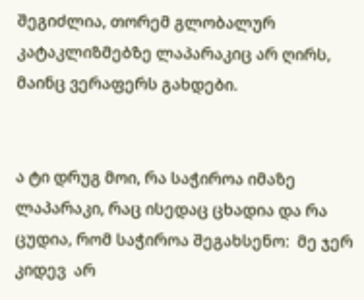შეგიძლია, თორემ გლობალურ კატაკლიზმებზე ლაპარაკიც არ ღირს, მაინც ვერაფერს გახდები.


ა ტი დრუგ მოი, რა საჭიროა იმაზე ლაპარაკი, რაც ისედაც ცხადია და რა ცუდია, რომ საჭიროა შეგახსენო:  მე ჯერ კიდევ  არ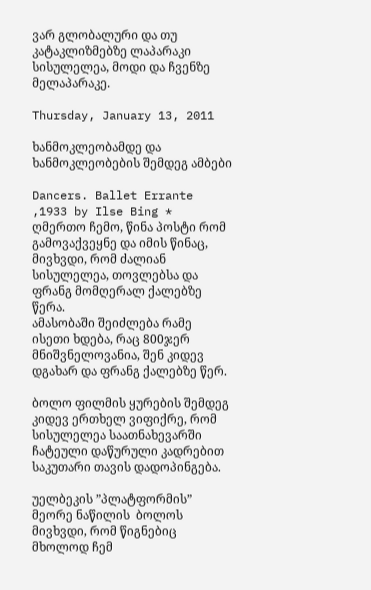ვარ გლობალური და თუ კატაკლიზმებზე ლაპარაკი სისულელეა, მოდი და ჩვენზე მელაპარაკე.

Thursday, January 13, 2011

ხანმოკლეობამდე და ხანმოკლეობების შემდეგ ამბები

Dancers. Ballet Errante ,1933 by Ilse Bing *
ღმერთო ჩემო, წინა პოსტი რომ გამოვაქვეყნე და იმის წინაც, მივხვდი, რომ ძალიან სისულელეა, თოვლებსა და ფრანგ მომღერალ ქალებზე წერა.
ამასობაში შეიძლება რამე ისეთი ხდება, რაც 800ჯერ მნიშვნელოვანია, შენ კიდევ დგახარ და ფრანგ ქალებზე წერ.

ბოლო ფილმის ყურების შემდეგ კიდევ ერთხელ ვიფიქრე, რომ სისულელეა საათნახევარში ჩატეული დაწურული კადრებით საკუთარი თავის დადოპინგება.

უელბეკის ”პლატფორმის” მეორე ნაწილის  ბოლოს მივხვდი, რომ წიგნებიც მხოლოდ ჩემ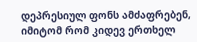დეპრესიულ ფონს ამძაფრებენ, იმიტომ რომ კიდევ ერთხელ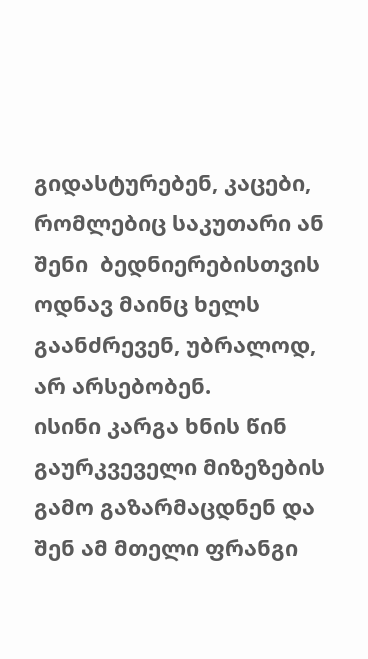გიდასტურებენ, კაცები, რომლებიც საკუთარი ან შენი  ბედნიერებისთვის ოდნავ მაინც ხელს გაანძრევენ, უბრალოდ, არ არსებობენ.
ისინი კარგა ხნის წინ გაურკვეველი მიზეზების გამო გაზარმაცდნენ და შენ ამ მთელი ფრანგი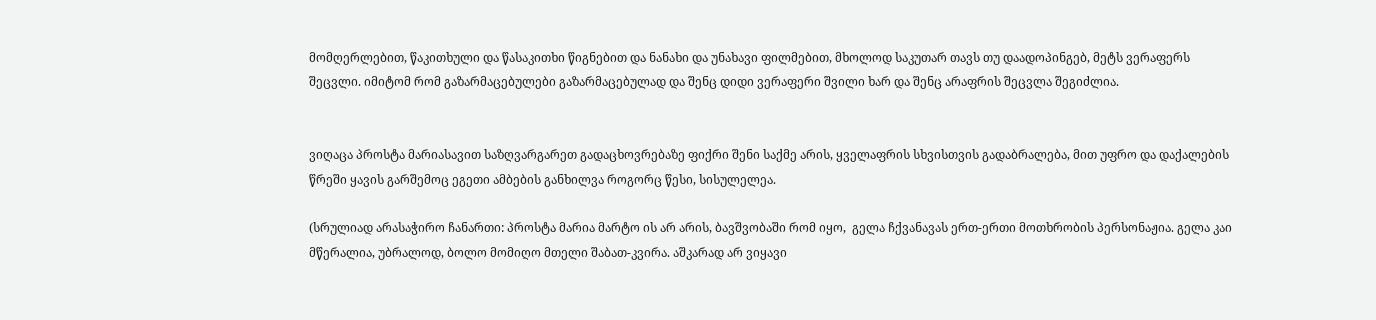მომღერლებით, წაკითხული და წასაკითხი წიგნებით და ნანახი და უნახავი ფილმებით, მხოლოდ საკუთარ თავს თუ დაადოპინგებ, მეტს ვერაფერს შეცვლი. იმიტომ რომ გაზარმაცებულები გაზარმაცებულად და შენც დიდი ვერაფერი შვილი ხარ და შენც არაფრის შეცვლა შეგიძლია.


ვიღაცა პროსტა მარიასავით საზღვარგარეთ გადაცხოვრებაზე ფიქრი შენი საქმე არის, ყველაფრის სხვისთვის გადაბრალება, მით უფრო და დაქალების წრეში ყავის გარშემოც ეგეთი ამბების განხილვა როგორც წესი, სისულელეა.

(სრულიად არასაჭირო ჩანართი: პროსტა მარია მარტო ის არ არის, ბავშვობაში რომ იყო,  გელა ჩქვანავას ერთ-ერთი მოთხრობის პერსონაჟია. გელა კაი მწერალია, უბრალოდ, ბოლო მომიღო მთელი შაბათ-კვირა. აშკარად არ ვიყავი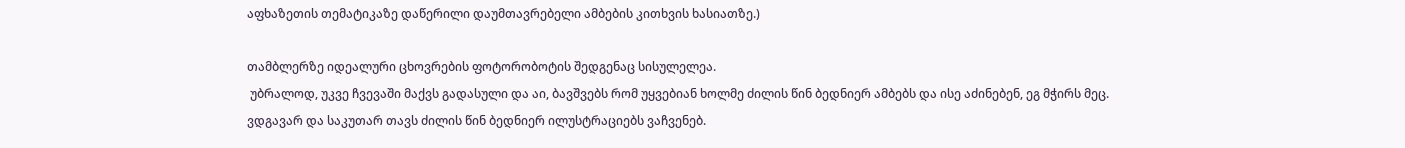აფხაზეთის თემატიკაზე დაწერილი დაუმთავრებელი ამბების კითხვის ხასიათზე.)

თამბლერზე იდეალური ცხოვრების ფოტორობოტის შედგენაც სისულელეა.
 უბრალოდ, უკვე ჩვევაში მაქვს გადასული და აი, ბავშვებს რომ უყვებიან ხოლმე ძილის წინ ბედნიერ ამბებს და ისე აძინებენ, ეგ მჭირს მეც. ვდგავარ და საკუთარ თავს ძილის წინ ბედნიერ ილუსტრაციებს ვაჩვენებ.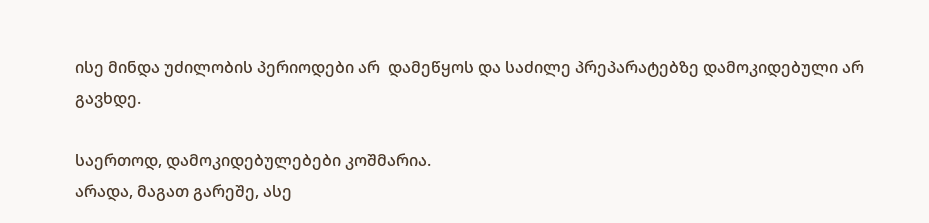ისე მინდა უძილობის პერიოდები არ  დამეწყოს და საძილე პრეპარატებზე დამოკიდებული არ გავხდე.

საერთოდ, დამოკიდებულებები კოშმარია.
არადა, მაგათ გარეშე, ასე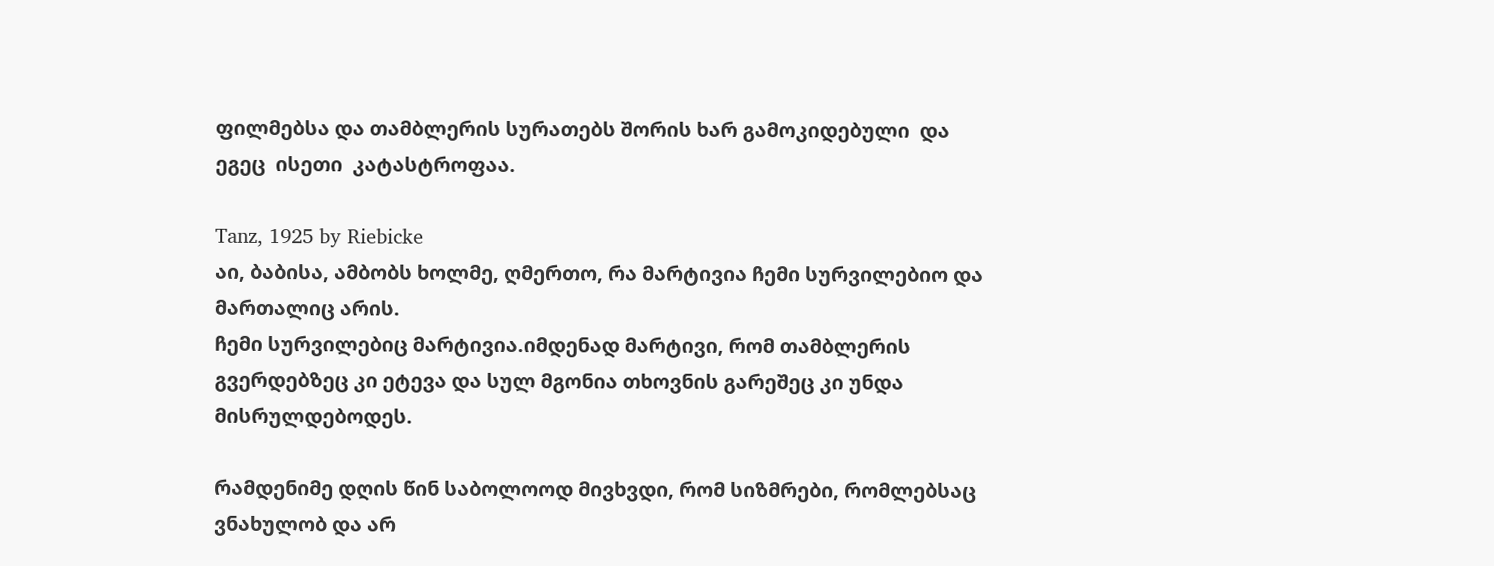ფილმებსა და თამბლერის სურათებს შორის ხარ გამოკიდებული  და ეგეც  ისეთი  კატასტროფაა.

Tanz, 1925 by Riebicke
აი, ბაბისა, ამბობს ხოლმე, ღმერთო, რა მარტივია ჩემი სურვილებიო და მართალიც არის.
ჩემი სურვილებიც მარტივია.იმდენად მარტივი, რომ თამბლერის გვერდებზეც კი ეტევა და სულ მგონია თხოვნის გარეშეც კი უნდა მისრულდებოდეს.

რამდენიმე დღის წინ საბოლოოდ მივხვდი, რომ სიზმრები, რომლებსაც ვნახულობ და არ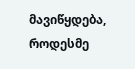მავიწყდება, როდესმე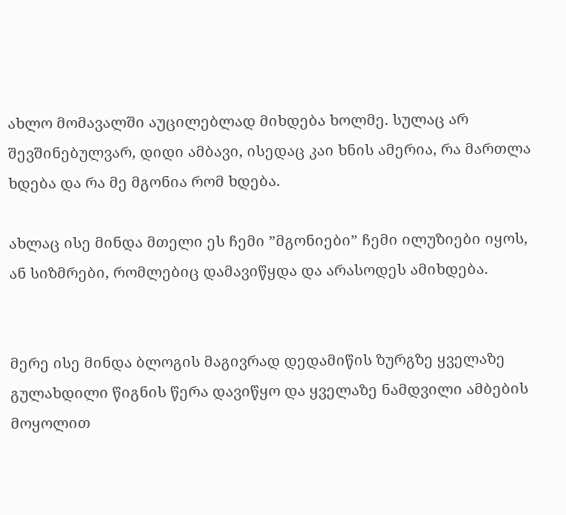ახლო მომავალში აუცილებლად მიხდება ხოლმე. სულაც არ შევშინებულვარ, დიდი ამბავი, ისედაც კაი ხნის ამერია, რა მართლა ხდება და რა მე მგონია რომ ხდება.

ახლაც ისე მინდა მთელი ეს ჩემი ”მგონიები” ჩემი ილუზიები იყოს, ან სიზმრები, რომლებიც დამავიწყდა და არასოდეს ამიხდება.


მერე ისე მინდა ბლოგის მაგივრად დედამიწის ზურგზე ყველაზე გულახდილი წიგნის წერა დავიწყო და ყველაზე ნამდვილი ამბების მოყოლით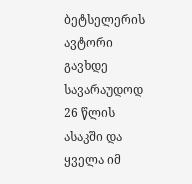ბეტსელერის ავტორი გავხდე სავარაუდოდ 26 წლის ასაკში და ყველა იმ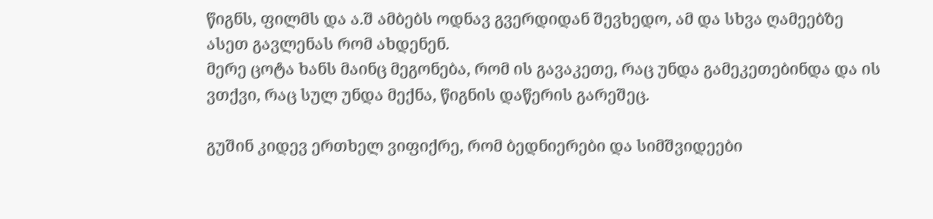წიგნს, ფილმს და ა.შ ამბებს ოდნავ გვერდიდან შევხედო, ამ და სხვა ღამეებზე ასეთ გავლენას რომ ახდენენ.
მერე ცოტა ხანს მაინც მეგონება, რომ ის გავაკეთე, რაც უნდა გამეკეთებინდა და ის ვთქვი, რაც სულ უნდა მექნა, წიგნის დაწერის გარეშეც.

გუშინ კიდევ ერთხელ ვიფიქრე, რომ ბედნიერები და სიმშვიდეები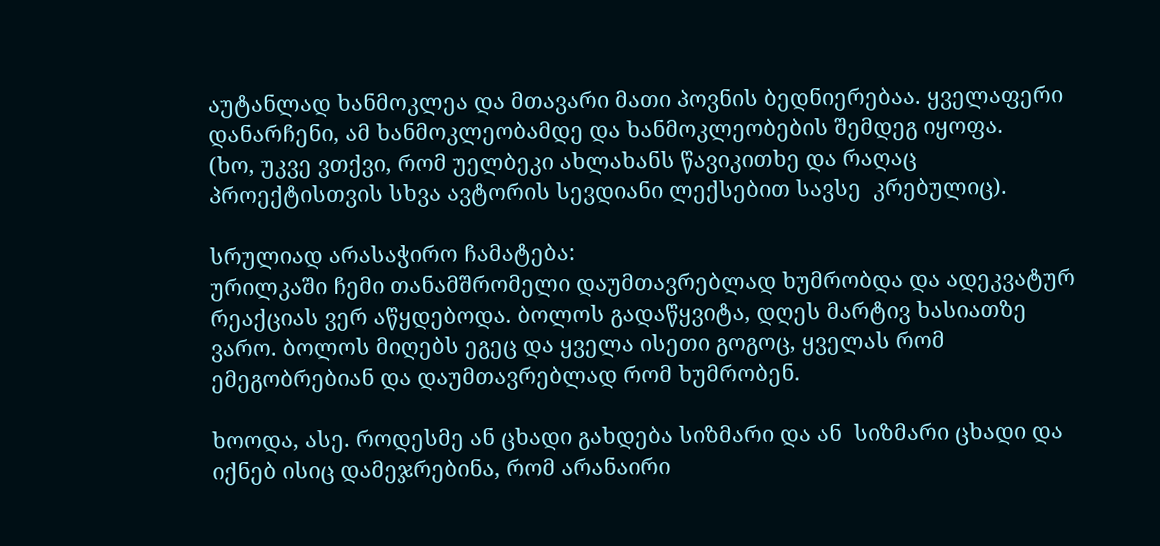აუტანლად ხანმოკლეა და მთავარი მათი პოვნის ბედნიერებაა. ყველაფერი დანარჩენი, ამ ხანმოკლეობამდე და ხანმოკლეობების შემდეგ იყოფა.
(ხო, უკვე ვთქვი, რომ უელბეკი ახლახანს წავიკითხე და რაღაც პროექტისთვის სხვა ავტორის სევდიანი ლექსებით სავსე  კრებულიც).

სრულიად არასაჭირო ჩამატება:
ურილკაში ჩემი თანამშრომელი დაუმთავრებლად ხუმრობდა და ადეკვატურ რეაქციას ვერ აწყდებოდა. ბოლოს გადაწყვიტა, დღეს მარტივ ხასიათზე ვარო. ბოლოს მიღებს ეგეც და ყველა ისეთი გოგოც, ყველას რომ ემეგობრებიან და დაუმთავრებლად რომ ხუმრობენ.

ხოოდა, ასე. როდესმე ან ცხადი გახდება სიზმარი და ან  სიზმარი ცხადი და იქნებ ისიც დამეჯრებინა, რომ არანაირი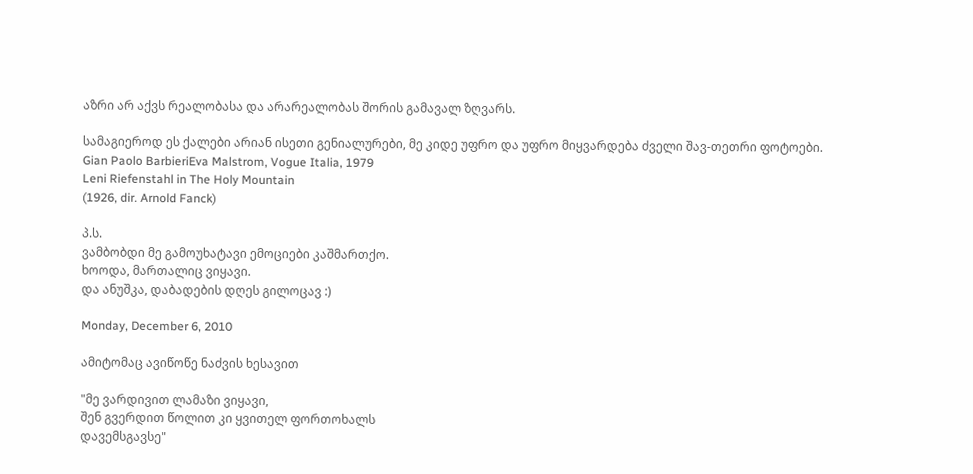აზრი არ აქვს რეალობასა და არარეალობას შორის გამავალ ზღვარს.

სამაგიეროდ ეს ქალები არიან ისეთი გენიალურები, მე კიდე უფრო და უფრო მიყვარდება ძველი შავ-თეთრი ფოტოები.
Gian Paolo BarbieriEva Malstrom, Vogue Italia, 1979
Leni Riefenstahl in The Holy Mountain
(1926, dir. Arnold Fanck)

პ.ს.
ვამბობდი მე გამოუხატავი ემოციები კაშმართქო.
ხოოდა, მართალიც ვიყავი.
და ანუშკა, დაბადების დღეს გილოცავ :)

Monday, December 6, 2010

ამიტომაც ავიწოწე ნაძვის ხესავით

"მე ვარდივით ლამაზი ვიყავი,
შენ გვერდით წოლით კი ყვითელ ფორთოხალს
დავემსგავსე"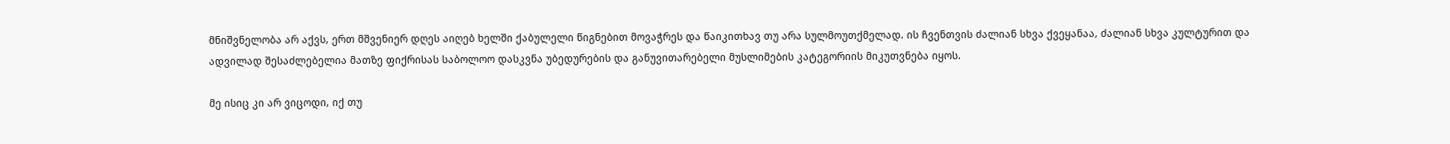მნიშვნელობა არ აქვს, ერთ მშვენიერ დღეს აიღებ ხელში ქაბულელი წიგნებით მოვაჭრეს და წაიკითხავ თუ არა სულმოუთქმელად. ის ჩვენთვის ძალიან სხვა ქვეყანაა, ძალიან სხვა კულტურით და ადვილად შესაძლებელია მათზე ფიქრისას საბოლოო დასკვნა უბედურების და განუვითარებელი მუსლიმების კატეგორიის მიკუთვნება იყოს.

მე ისიც კი არ ვიცოდი, იქ თუ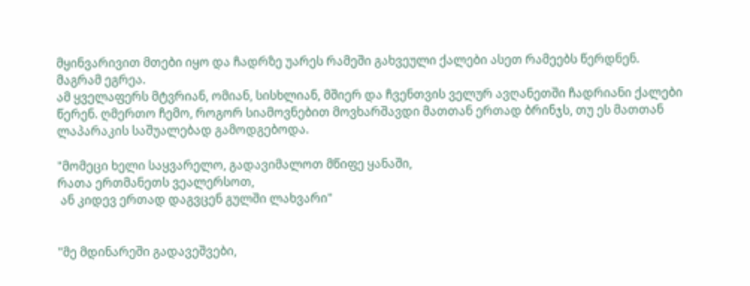მყინვარივით მთები იყო და ჩადრზე უარეს რამეში გახვეული ქალები ასეთ რამეებს წერდნენ.
მაგრამ ეგრეა.
ამ ყველაფერს მტვრიან, ომიან, სისხლიან, მშიერ და ჩვენთვის ველურ ავღანეთში ჩადრიანი ქალები წერენ. ღმერთო ჩემო, როგორ სიამოვნებით მოვხარშავდი მათთან ერთად ბრინჯს, თუ ეს მათთან ლაპარაკის საშუალებად გამოდგებოდა.

"მომეცი ხელი საყვარელო, გადავიმალოთ მწიფე ყანაში,
რათა ერთმანეთს ვეალერსოთ,
 ან კიდევ ერთად დაგვცენ გულში ლახვარი"


"მე მდინარეში გადავეშვები,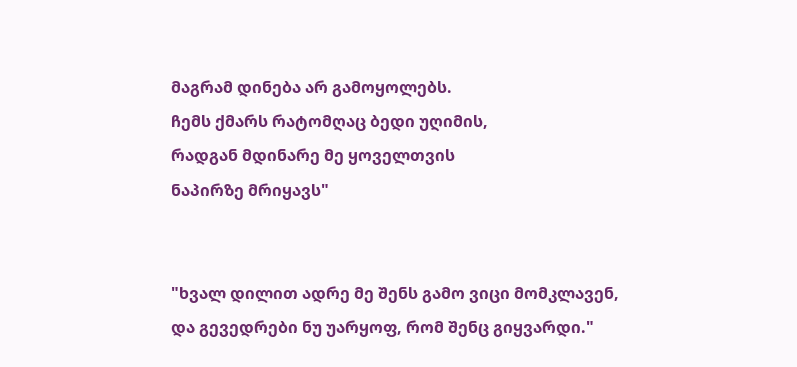მაგრამ დინება არ გამოყოლებს.
ჩემს ქმარს რატომღაც ბედი უღიმის,
რადგან მდინარე მე ყოველთვის
ნაპირზე მრიყავს"


"ხვალ დილით ადრე მე შენს გამო ვიცი მომკლავენ,
და გევედრები ნუ უარყოფ, რომ შენც გიყვარდი."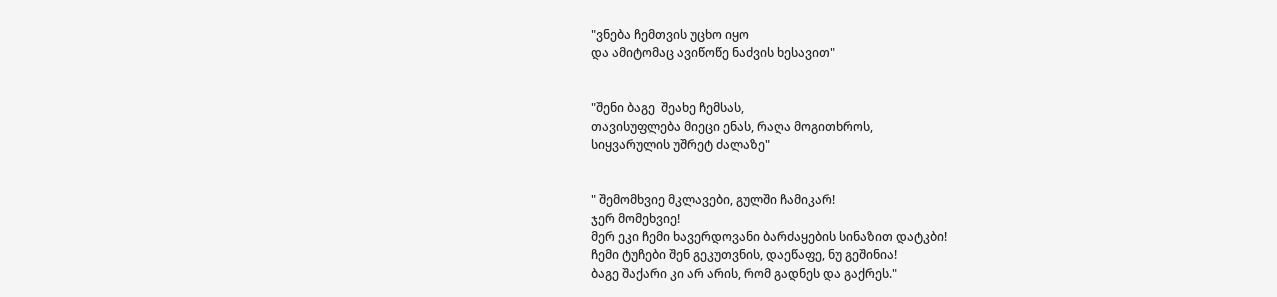"ვნება ჩემთვის უცხო იყო
და ამიტომაც ავიწოწე ნაძვის ხესავით"


"შენი ბაგე  შეახე ჩემსას,
თავისუფლება მიეცი ენას, რაღა მოგითხროს,
სიყვარულის უშრეტ ძალაზე"


" შემომხვიე მკლავები, გულში ჩამიკარ!
ჯერ მომეხვიე!
მერ ეკი ჩემი ხავერდოვანი ბარძაყების სინაზით დატკბი!
ჩემი ტუჩები შენ გეკუთვნის, დაეწაფე, ნუ გეშინია!
ბაგე შაქარი კი არ არის, რომ გადნეს და გაქრეს."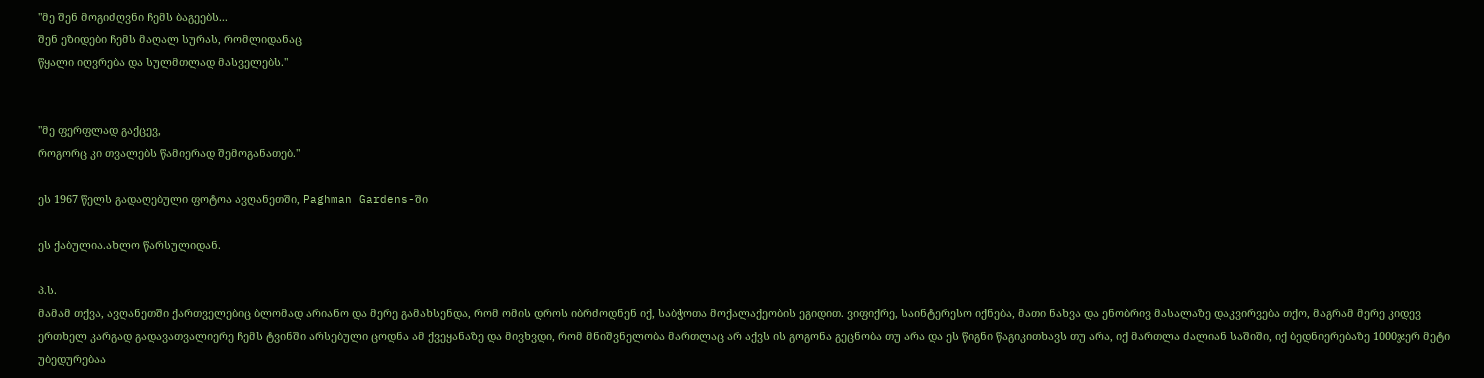"მე შენ მოგიძღვნი ჩემს ბაგეებს...
შენ ეზიდები ჩემს მაღალ სურას, რომლიდანაც
წყალი იღვრება და სულმთლად მასველებს."


"მე ფერფლად გაქცევ,
როგორც კი თვალებს წამიერად შემოგანათებ."

ეს 1967 წელს გადაღებული ფოტოა ავღანეთში, Paghman Gardens-ში

ეს ქაბულია.ახლო წარსულიდან.

პ.ს.
მამამ თქვა, ავღანეთში ქართველებიც ბლომად არიანო და მერე გამახსენდა, რომ ომის დროს იბრძოდნენ იქ, საბჭოთა მოქალაქეობის ეგიდით. ვიფიქრე, საინტერესო იქნება, მათი ნახვა და ენობრივ მასალაზე დაკვირვება თქო, მაგრამ მერე კიდევ ერთხელ კარგად გადავათვალიერე ჩემს ტვინში არსებული ცოდნა ამ ქვეყანაზე და მივხვდი, რომ მნიშვნელობა მართლაც არ აქვს ის გოგონა გეცნობა თუ არა და ეს წიგნი წაგიკითხავს თუ არა, იქ მართლა ძალიან საშიში, იქ ბედნიერებაზე 1000ჯერ მეტი უბედურებაა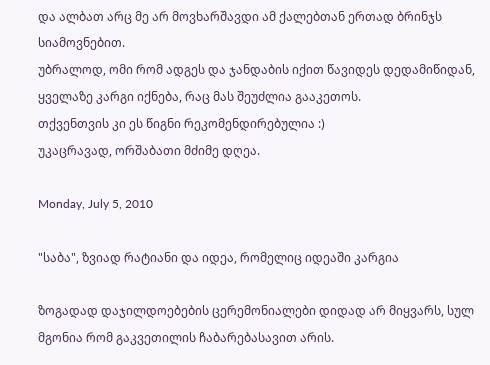და ალბათ არც მე არ მოვხარშავდი ამ ქალებთან ერთად ბრინჯს სიამოვნებით.
უბრალოდ, ომი რომ ადგეს და ჯანდაბის იქით წავიდეს დედამიწიდან, ყველაზე კარგი იქნება, რაც მას შეუძლია გააკეთოს.
თქვენთვის კი ეს წიგნი რეკომენდირებულია :)
უკაცრავად, ორშაბათი მძიმე დღეა.

Monday, July 5, 2010

"საბა", ზვიად რატიანი და იდეა, რომელიც იდეაში კარგია

ზოგადად დაჯილდოებების ცერემონიალები დიდად არ მიყვარს, სულ მგონია რომ გაკვეთილის ჩაბარებასავით არის.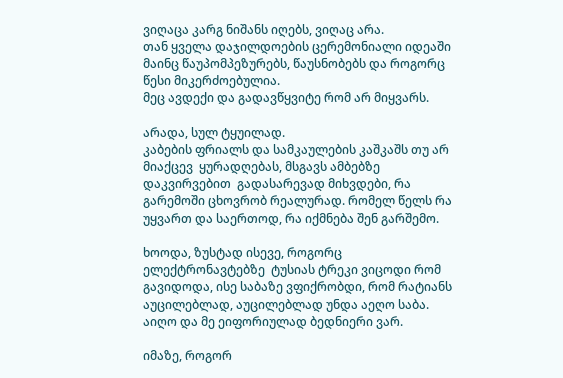ვიღაცა კარგ ნიშანს იღებს, ვიღაც არა.
თან ყველა დაჯილდოების ცერემონიალი იდეაში მაინც წაუპომპეზურებს, წაუსნობებს და როგორც წესი მიკერძოებულია.
მეც ავდექი და გადავწყვიტე რომ არ მიყვარს.

არადა, სულ ტყუილად.
კაბების ფრიალს და სამკაულების კაშკაშს თუ არ მიაქცევ  ყურადღებას, მსგავს ამბებზე დაკვირვებით  გადასარევად მიხვდები, რა გარემოში ცხოვრობ რეალურად. რომელ წელს რა უყვართ და საერთოდ, რა იქმნება შენ გარშემო.

ხოოდა, ზუსტად ისევე, როგორც ელექტრონავტებზე  ტუსიას ტრეკი ვიცოდი რომ გავიდოდა, ისე საბაზე ვფიქრობდი, რომ რატიანს აუცილებლად, აუცილებლად უნდა აეღო საბა.
აიღო და მე ეიფორიულად ბედნიერი ვარ.

იმაზე, როგორ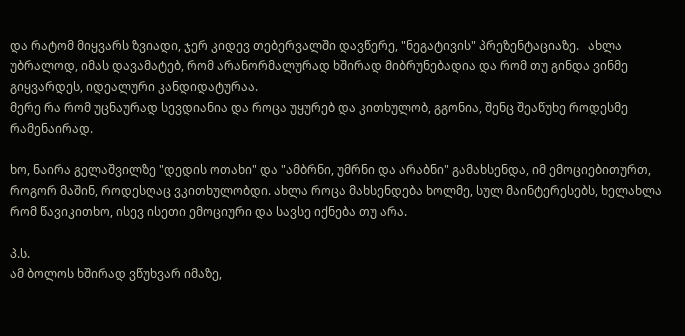და რატომ მიყვარს ზვიადი, ჯერ კიდევ თებერვალში დავწერე, "ნეგატივის" პრეზენტაციაზე.   ახლა უბრალოდ, იმას დავამატებ, რომ არანორმალურად ხშირად მიბრუნებადია და რომ თუ გინდა ვინმე გიყვარდეს, იდეალური კანდიდატურაა.
მერე რა რომ უცნაურად სევდიანია და როცა უყურებ და კითხულობ, გგონია, შენც შეაწუხე როდესმე რამენაირად.

ხო, ნაირა გელაშვილზე "დედის ოთახი" და "ამბრნი, უმრნი და არაბნი" გამახსენდა, იმ ემოციებითურთ, როგორ მაშინ, როდესღაც ვკითხულობდი. ახლა როცა მახსენდება ხოლმე, სულ მაინტერესებს, ხელახლა რომ წავიკითხო, ისევ ისეთი ემოციური და სავსე იქნება თუ არა.

პ.ს.
ამ ბოლოს ხშირად ვწუხვარ იმაზე,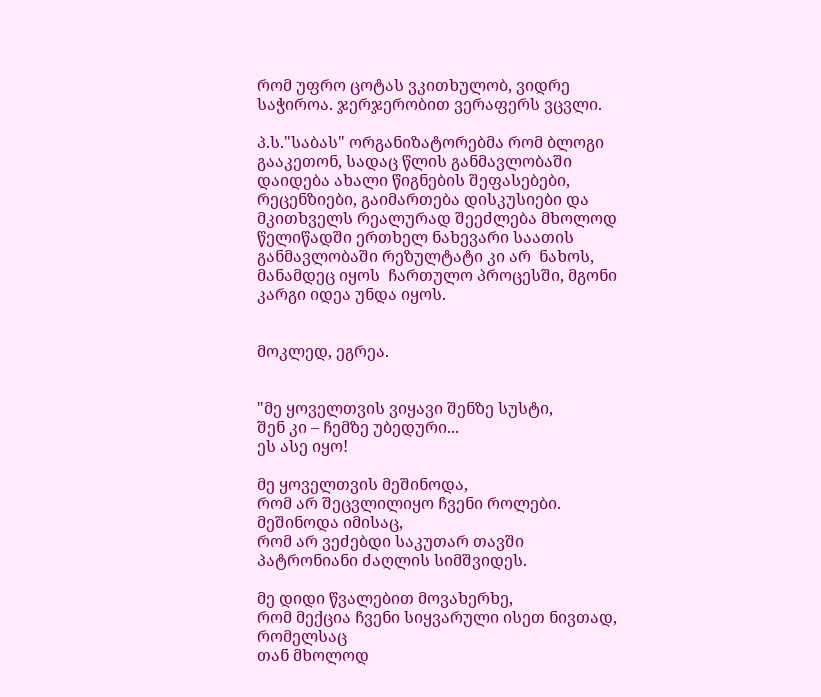რომ უფრო ცოტას ვკითხულობ, ვიდრე საჭიროა. ჯერჯერობით ვერაფერს ვცვლი.

პ.ს."საბას" ორგანიზატორებმა რომ ბლოგი გააკეთონ, სადაც წლის განმავლობაში დაიდება ახალი წიგნების შეფასებები, რეცენზიები, გაიმართება დისკუსიები და მკითხველს რეალურად შეეძლება მხოლოდ წელიწადში ერთხელ ნახევარი საათის განმავლობაში რეზულტატი კი არ  ნახოს, მანამდეც იყოს  ჩართულო პროცესში, მგონი კარგი იდეა უნდა იყოს.


მოკლედ, ეგრეა.


"მე ყოველთვის ვიყავი შენზე სუსტი,
შენ კი – ჩემზე უბედური...
ეს ასე იყო!

მე ყოველთვის მეშინოდა,
რომ არ შეცვლილიყო ჩვენი როლები.
მეშინოდა იმისაც,
რომ არ ვეძებდი საკუთარ თავში
პატრონიანი ძაღლის სიმშვიდეს.

მე დიდი წვალებით მოვახერხე,
რომ მექცია ჩვენი სიყვარული ისეთ ნივთად,
რომელსაც
თან მხოლოდ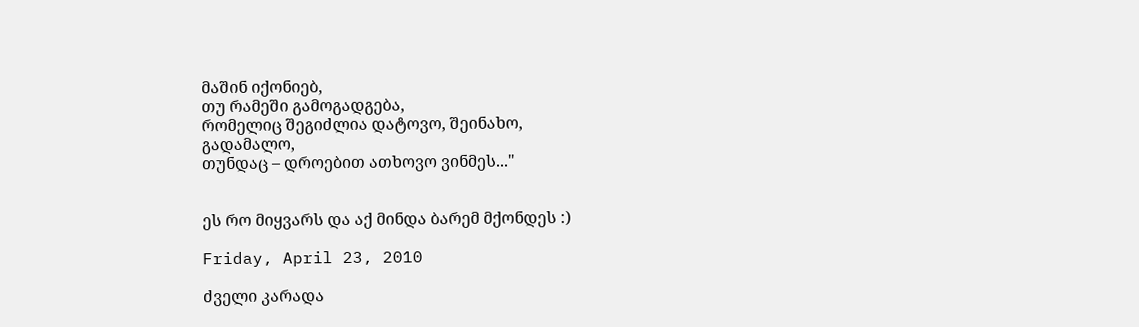მაშინ იქონიებ,
თუ რამეში გამოგადგება,
რომელიც შეგიძლია დატოვო, შეინახო,
გადამალო,
თუნდაც – დროებით ათხოვო ვინმეს..."


ეს რო მიყვარს და აქ მინდა ბარემ მქონდეს :)

Friday, April 23, 2010

ძველი კარადა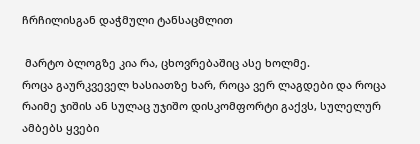ჩრჩილისგან დაჭმული ტანსაცმლით

 მარტო ბლოგზე კია რა, ცხოვრებაშიც ასე ხოლმე.
როცა გაურკვეველ ხასიათზე ხარ, როცა ვერ ლაგდები და როცა რაიმე ჯიშის ან სულაც უჯიშო დისკომფორტი გაქვს, სულელურ ამბებს ყვები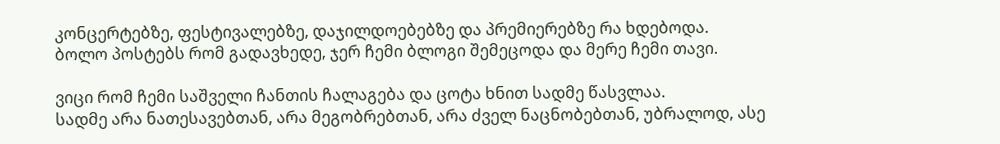კონცერტებზე, ფესტივალებზე, დაჯილდოებებზე და პრემიერებზე რა ხდებოდა.
ბოლო პოსტებს რომ გადავხედე, ჯერ ჩემი ბლოგი შემეცოდა და მერე ჩემი თავი.

ვიცი რომ ჩემი საშველი ჩანთის ჩალაგება და ცოტა ხნით სადმე წასვლაა.
სადმე არა ნათესავებთან, არა მეგობრებთან, არა ძველ ნაცნობებთან, უბრალოდ, ასე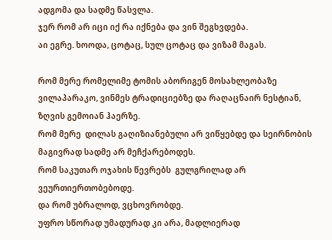ადგომა და სადმე წასვლა.
ჯერ რომ არ იცი იქ რა იქნება და ვინ შეგხვდება.
აი ეგრე. ხოოდა, ცოტაც, სულ ცოტაც და ვიზამ მაგას.

რომ მერე რომელიმე ტომის აბორიგენ მოსახლეობაზე ვილაპარაკო, ვინმეს ტრადიციებზე და რაღაცნაირ ნესტიან, ზღვის გემოიან ჰაერზე.
რომ მერე  დილას გაღიზიანებული არ ვიწყებდე და სეირნობის მაგივრად სადმე არ მეჩქარებოდეს.
რომ საკუთარ ოჯახის წევრებს  გულგრილად არ ვეურთიერთობებოდე.
და რომ უბრალოდ, ვცხოვრობდე.
უფრო სწორად უმადურად კი არა, მადლიერად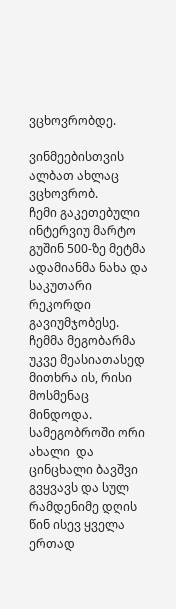ვცხოვრობდე.

ვინმეებისთვის ალბათ ახლაც ვცხოვრობ.
ჩემი გაკეთებული ინტერვიუ მარტო გუშინ 500-ზე მეტმა ადამიანმა ნახა და საკუთარი რეკორდი  გავიუმჯობესე.
ჩემმა მეგობარმა უკვე მეასიათასედ მითხრა ის, რისი მოსმენაც მინდოდა.
სამეგობროში ორი ახალი  და ცინცხალი ბავშვი გვყვავს და სულ რამდენიმე დღის  წინ ისევ ყველა ერთად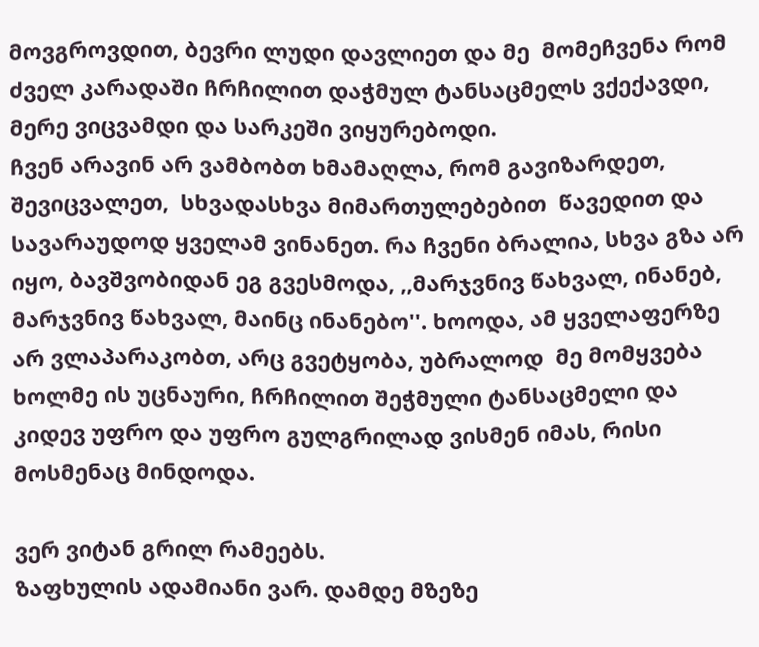მოვგროვდით, ბევრი ლუდი დავლიეთ და მე  მომეჩვენა რომ ძველ კარადაში ჩრჩილით დაჭმულ ტანსაცმელს ვქექავდი, მერე ვიცვამდი და სარკეში ვიყურებოდი.
ჩვენ არავინ არ ვამბობთ ხმამაღლა, რომ გავიზარდეთ, შევიცვალეთ,  სხვადასხვა მიმართულებებით  წავედით და სავარაუდოდ ყველამ ვინანეთ. რა ჩვენი ბრალია, სხვა გზა არ იყო, ბავშვობიდან ეგ გვესმოდა, ,,მარჯვნივ წახვალ, ინანებ, მარჯვნივ წახვალ, მაინც ინანებო''. ხოოდა, ამ ყველაფერზე არ ვლაპარაკობთ, არც გვეტყობა, უბრალოდ  მე მომყვება ხოლმე ის უცნაური, ჩრჩილით შეჭმული ტანსაცმელი და კიდევ უფრო და უფრო გულგრილად ვისმენ იმას, რისი მოსმენაც მინდოდა.

ვერ ვიტან გრილ რამეებს.
ზაფხულის ადამიანი ვარ. დამდე მზეზე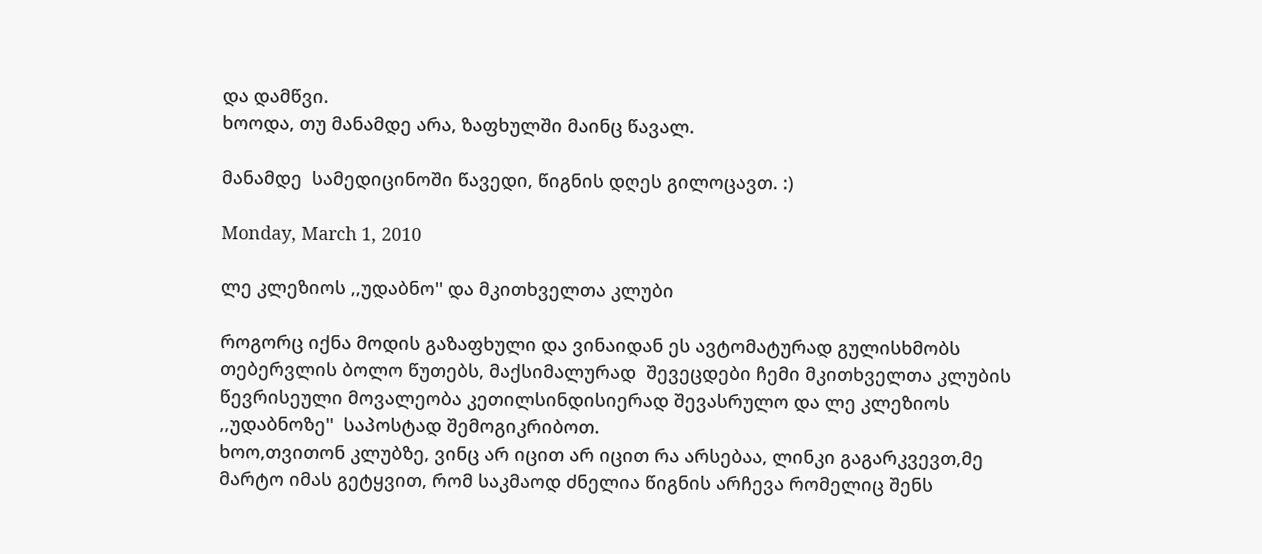და დამწვი.
ხოოდა, თუ მანამდე არა, ზაფხულში მაინც წავალ.

მანამდე  სამედიცინოში წავედი, წიგნის დღეს გილოცავთ. :)

Monday, March 1, 2010

ლე კლეზიოს ,,უდაბნო'' და მკითხველთა კლუბი

როგორც იქნა მოდის გაზაფხული და ვინაიდან ეს ავტომატურად გულისხმობს თებერვლის ბოლო წუთებს, მაქსიმალურად  შევეცდები ჩემი მკითხველთა კლუბის წევრისეული მოვალეობა კეთილსინდისიერად შევასრულო და ლე კლეზიოს ,,უდაბნოზე''  საპოსტად შემოგიკრიბოთ.
ხოო,თვითონ კლუბზე, ვინც არ იცით არ იცით რა არსებაა, ლინკი გაგარკვევთ,მე მარტო იმას გეტყვით, რომ საკმაოდ ძნელია წიგნის არჩევა რომელიც შენს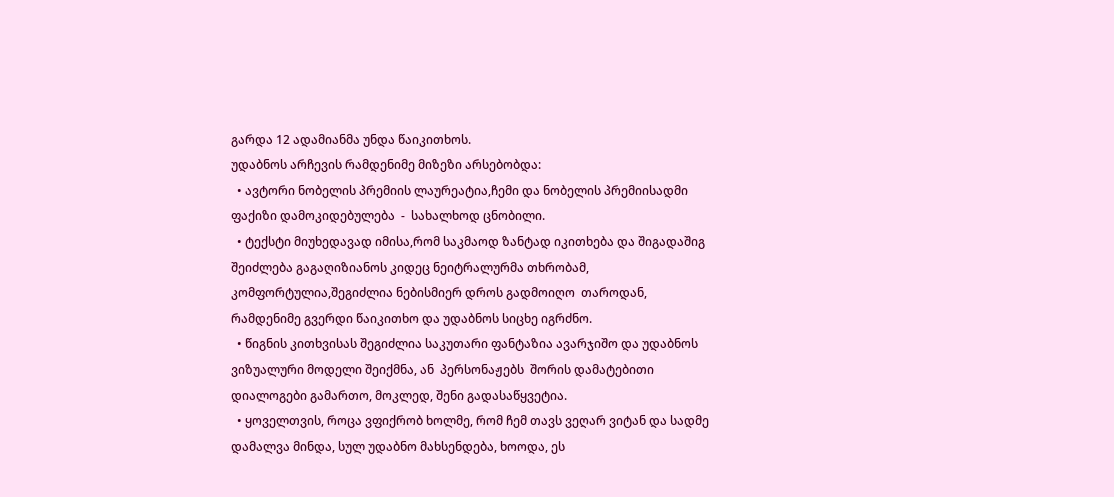გარდა 12 ადამიანმა უნდა წაიკითხოს.
უდაბნოს არჩევის რამდენიმე მიზეზი არსებობდა:
  • ავტორი ნობელის პრემიის ლაურეატია,ჩემი და ნობელის პრემიისადმი ფაქიზი დამოკიდებულება  -  სახალხოდ ცნობილი.
  • ტექსტი მიუხედავად იმისა,რომ საკმაოდ ზანტად იკითხება და შიგადაშიგ შეიძლება გაგაღიზიანოს კიდეც ნეიტრალურმა თხრობამ, კომფორტულია,შეგიძლია ნებისმიერ დროს გადმოიღო  თაროდან, რამდენიმე გვერდი წაიკითხო და უდაბნოს სიცხე იგრძნო.
  • წიგნის კითხვისას შეგიძლია საკუთარი ფანტაზია ავარჯიშო და უდაბნოს ვიზუალური მოდელი შეიქმნა, ან  პერსონაჟებს  შორის დამატებითი დიალოგები გამართო, მოკლედ, შენი გადასაწყვეტია.
  • ყოველთვის, როცა ვფიქრობ ხოლმე, რომ ჩემ თავს ვეღარ ვიტან და სადმე დამალვა მინდა, სულ უდაბნო მახსენდება, ხოოდა, ეს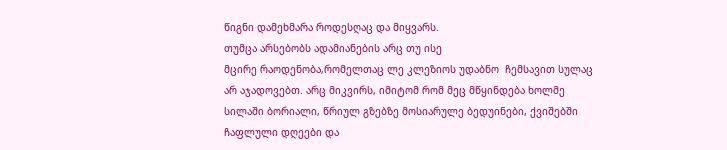წიგნი დამეხმარა როდესღაც და მიყვარს.
თუმცა არსებობს ადამიანების არც თუ ისე
მცირე რაოდენობა,რომელთაც ლე კლეზიოს უდაბნო  ჩემსავით სულაც არ აჯადოვებთ. არც მიკვირს, იმიტომ რომ მეც მწყინდება ხოლმე სილაში ბორიალი, წრიულ გზებზე მოსიარულე ბედუინები, ქვიშებში ჩაფლული დღეები და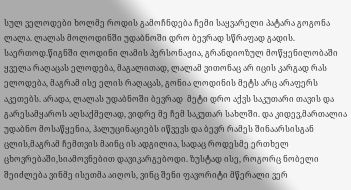სულ ველოდები ხოლმე როდის გამოჩნდება ჩემი საყვარელი პატარა გოგონა ლალა. ლალას მოლოდინში უდაბნოში დრო ბევრად სწრაფად გადის. საერთოდ.წიგნში ლოდინი ლამის პერსონაჟია, გრანდიოზულ მოწყენილობაში ყველა რაღაცას ელოდება, მაგალითად, ლალამ ვითონაც არ იცის კარგად რას ელოდება, მაგრამ ისე ელის რაღაცას, გონია ლოდინის მეტს არც არაფერს აკეთებს. არადა, ლალას უდაბნოში ბევრად  მეტი დრო აქვს საკუთარი თავის და გარესამყაროს აღსაქმელად, ვიდრე მე ჩემ საკუთარ სახლში. და კიდევ,მართალია უდაბნო მოსაწყენია, ჰალუცინაციებს იწვევს და ბევრ რამეს შინაარსისგან ცლის,მაგრამ ჩემთვის მაინც ის ადგილია, სადაც როდესმე ერთხელ ცხოვრებაში,სიამოვნებით დავიკარგებოდი. ზუსტად ისე, როგორც ნობელი  შეიძლება ვინმე ისეთმა აიღოს, ვინც შენი ფავორიტი მწერალი ვერ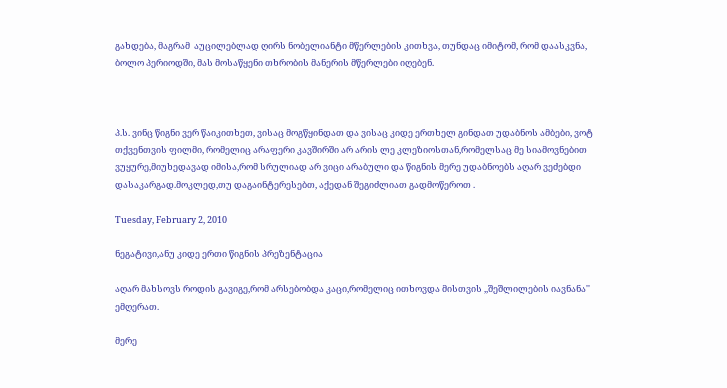გახდება, მაგრამ  აუცილებლად ღირს ნობელიანტი მწერლების კითხვა, თუნდაც იმიტომ, რომ დაასკვნა, ბოლო პერიოდში, მას მოსაწყენი თხრობის მანერის მწერლები იღებენ.



პ.ს. ვინც წიგნი ვერ წაიკითხეთ, ვისაც მოგწყინდათ და ვისაც კიდე ერთხელ გინდათ უდაბნოს ამბები, ვოტ თქვენთვის ფილმი, რომელიც არაფერი კავშირში არ არის ლე კლეზიოსთან,რომელსაც მე სიამოვნებით ვუყურე,მიუხედავად იმისა,რომ სრულიად არ ვიცი არაბული და წიგნის მერე უდაბნოებს აღარ ვეძებდი დასაკარგად.მოკლედ,თუ დაგაინტერესებთ, აქედან შეგიძლიათ გადმოწეროთ .

Tuesday, February 2, 2010

ნეგატივი,ანუ კიდე ერთი წიგნის პრეზენტაცია

აღარ მახსოვს როდის გავიგე,რომ არსებობდა კაცი,რომელიც ითხოვდა მისთვის ,,შეშლილების იავნანა'' ემღერათ.

მერე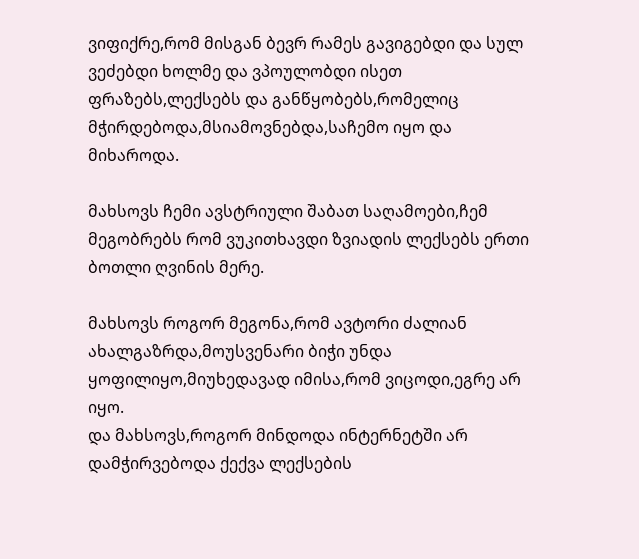ვიფიქრე,რომ მისგან ბევრ რამეს გავიგებდი და სულ ვეძებდი ხოლმე და ვპოულობდი ისეთ ფრაზებს,ლექსებს და განწყობებს,რომელიც მჭირდებოდა,მსიამოვნებდა,საჩემო იყო და მიხაროდა.

მახსოვს ჩემი ავსტრიული შაბათ საღამოები,ჩემ მეგობრებს რომ ვუკითხავდი ზვიადის ლექსებს ერთი ბოთლი ღვინის მერე.

მახსოვს როგორ მეგონა,რომ ავტორი ძალიან ახალგაზრდა,მოუსვენარი ბიჭი უნდა ყოფილიყო,მიუხედავად იმისა,რომ ვიცოდი,ეგრე არ იყო.
და მახსოვს,როგორ მინდოდა ინტერნეტში არ დამჭირვებოდა ქექვა ლექსების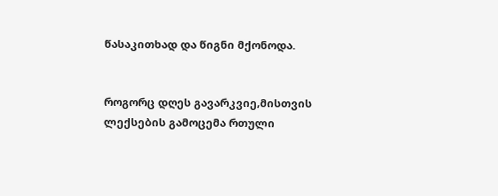წასაკითხად და წიგნი მქონოდა.


როგორც დღეს გავარკვიე,მისთვის ლექსების გამოცემა რთული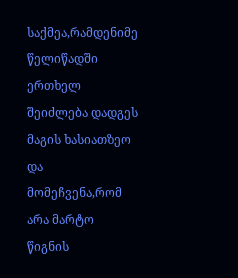საქმეა,რამდენიმე წელიწადში ერთხელ შეიძლება დადგეს მაგის ხასიათზეო და მომეჩვენა,რომ არა მარტო წიგნის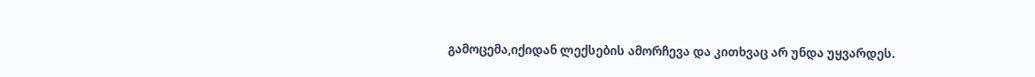გამოცემა,იქიდან ლექსების ამორჩევა და კითხვაც არ უნდა უყვარდეს.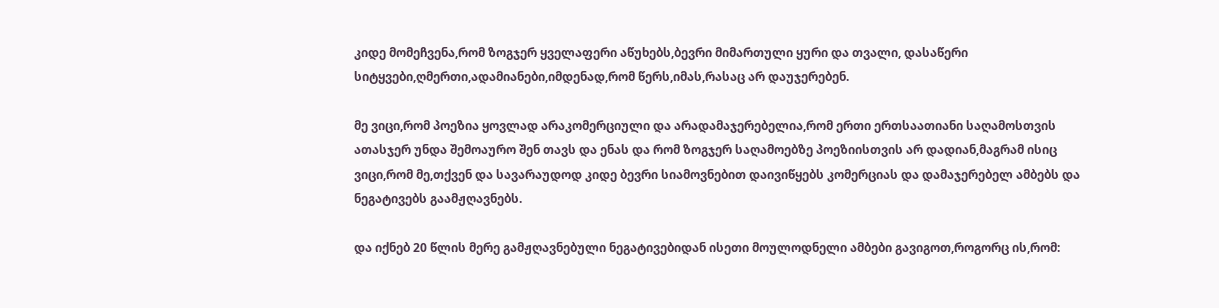კიდე მომეჩვენა,რომ ზოგჯერ ყველაფერი აწუხებს,ბევრი მიმართული ყური და თვალი, დასაწერი სიტყვები,ღმერთი,ადამიანები,იმდენად,რომ წერს,იმას,რასაც არ დაუჯერებენ.

მე ვიცი,რომ პოეზია ყოვლად არაკომერციული და არადამაჯერებელია,რომ ერთი ერთსაათიანი საღამოსთვის ათასჯერ უნდა შემოაურო შენ თავს და ენას და რომ ზოგჯერ საღამოებზე პოეზიისთვის არ დადიან,მაგრამ ისიც ვიცი,რომ მე,თქვენ და სავარაუდოდ კიდე ბევრი სიამოვნებით დაივიწყებს კომერციას და დამაჯერებელ ამბებს და ნეგატივებს გაამჟღავნებს.

და იქნებ 20 წლის მერე გამჟღავნებული ნეგატივებიდან ისეთი მოულოდნელი ამბები გავიგოთ,როგორც ის,რომ: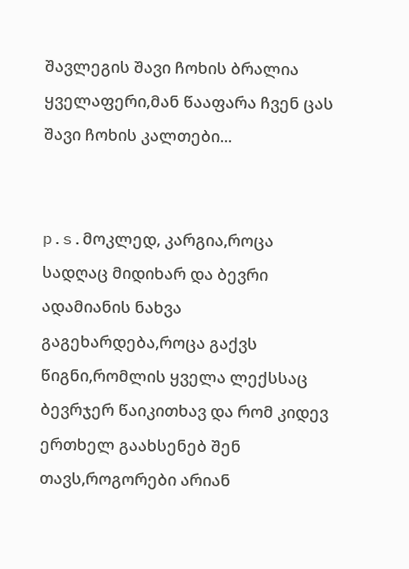შავლეგის შავი ჩოხის ბრალია ყველაფერი,მან წააფარა ჩვენ ცას შავი ჩოხის კალთები...


p.s.მოკლედ, კარგია,როცა სადღაც მიდიხარ და ბევრი ადამიანის ნახვა გაგეხარდება,როცა გაქვს წიგნი,რომლის ყველა ლექსსაც ბევრჯერ წაიკითხავ და რომ კიდევ ერთხელ გაახსენებ შენ თავს,როგორები არიან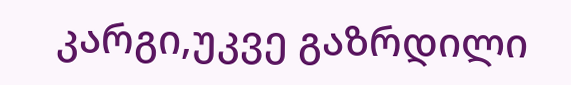კარგი,უკვე გაზრდილი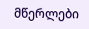მწერლები